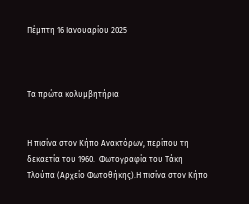Πέμπτη 16 Ιανουαρίου 2025



Τα πρώτα κολυμβητήρια


Η πισίνα στον Κήπο Ανακτόρων, περίπου τη δεκαετία του 1960.  Φωτογραφία του Τάκη Τλούπα (Αρχείο Φωτοθήκης).Η πισίνα στον Κήπο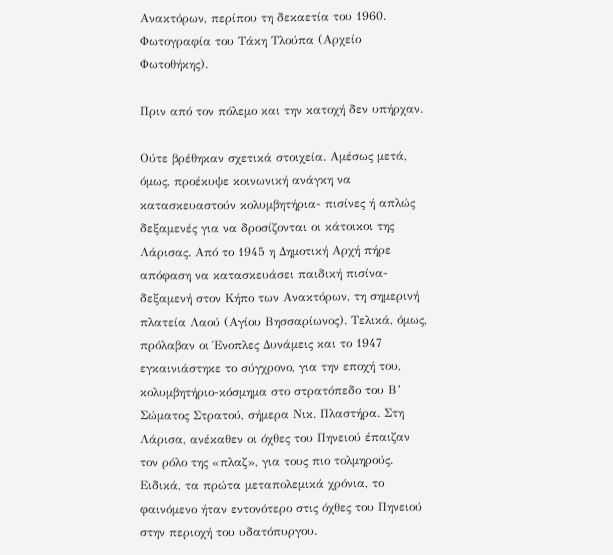Ανακτόρων, περίπου τη δεκαετία του 1960. Φωτογραφία του Τάκη Τλούπα (Αρχείο Φωτοθήκης).

Πριν από τον πόλεμο και την κατοχή δεν υπήρχαν.

Ούτε βρέθηκαν σχετικά στοιχεία. Αμέσως μετά, όμως, προέκυψε κοινωνική ανάγκη να κατασκευαστούν κολυμβητήρια- πισίνες ή απλώς δεξαμενές για να δροσίζονται οι κάτοικοι της Λάρισας. Από το 1945 η Δημοτική Αρχή πήρε απόφαση να κατασκευάσει παιδική πισίνα-δεξαμενή στον Κήπο των Ανακτόρων, τη σημερινή πλατεία Λαού (Αγίου Βησσαρίωνος). Τελικά, όμως, πρόλαβαν οι Ένοπλες Δυνάμεις και το 1947 εγκαινιάστηκε το σύγχρονο, για την εποχή του, κολυμβητήριο-κόσμημα στο στρατόπεδο του Β’ Σώματος Στρατού, σήμερα Νικ. Πλαστήρα. Στη Λάρισα, ανέκαθεν οι όχθες του Πηνειού έπαιζαν τον ρόλο της «πλαζ», για τους πιο τολμηρούς. Ειδικά, τα πρώτα μεταπολεμικά χρόνια, το φαινόμενο ήταν εντονότερο στις όχθες του Πηνειού στην περιοχή του υδατόπυργου.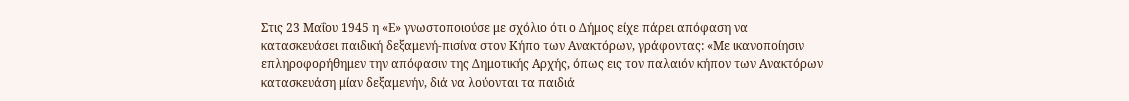Στις 23 Μαΐου 1945 η «Ε» γνωστοποιούσε με σχόλιο ότι ο Δήμος είχε πάρει απόφαση να κατασκευάσει παιδική δεξαμενή-πισίνα στον Κήπο των Ανακτόρων, γράφοντας: «Με ικανοποίησιν επληροφορήθημεν την απόφασιν της Δημοτικής Αρχής, όπως εις τον παλαιόν κήπον των Ανακτόρων κατασκευάση μίαν δεξαμενήν, διά να λούονται τα παιδιά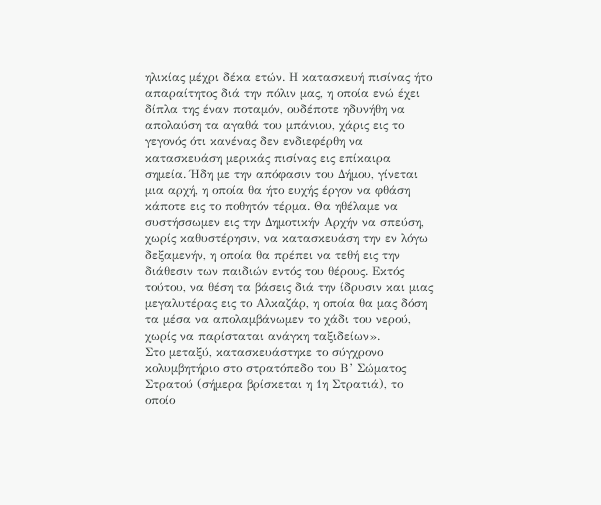ηλικίας μέχρι δέκα ετών. Η κατασκευή πισίνας ήτο απαραίτητος διά την πόλιν μας, η οποία ενώ έχει δίπλα της έναν ποταμόν, ουδέποτε ηδυνήθη να απολαύση τα αγαθά του μπάνιου, χάρις εις το γεγονός ότι κανένας δεν ενδιεφέρθη να κατασκευάση μερικάς πισίνας εις επίκαιρα σημεία. Ήδη με την απόφασιν του Δήμου, γίνεται μια αρχή, η οποία θα ήτο ευχής έργον να φθάση κάποτε εις το ποθητόν τέρμα. Θα ηθέλαμε να συστήσσωμεν εις την Δημοτικήν Αρχήν να σπεύση, χωρίς καθυστέρησιν, να κατασκευάση την εν λόγω δεξαμενήν, η οποία θα πρέπει να τεθή εις την διάθεσιν των παιδιών εντός του θέρους. Εκτός τούτου, να θέση τα βάσεις διά την ίδρυσιν και μιας μεγαλυτέρας εις το Αλκαζάρ, η οποία θα μας δόση τα μέσα να απολαμβάνωμεν το χάδι του νερού, χωρίς να παρίσταται ανάγκη ταξιδείων».
Στο μεταξύ, κατασκευάστηκε το σύγχρονο κολυμβητήριο στο στρατόπεδο του Β’ Σώματος Στρατού (σήμερα βρίσκεται η 1η Στρατιά), το οποίο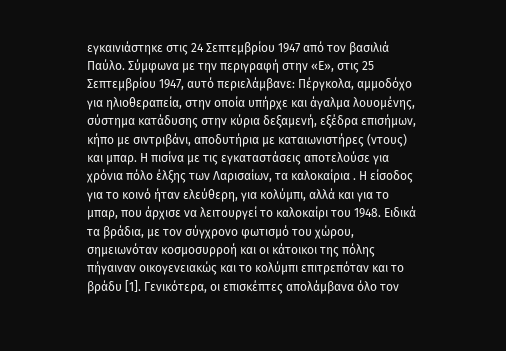εγκαινιάστηκε στις 24 Σεπτεμβρίου 1947 από τον βασιλιά Παύλο. Σύμφωνα με την περιγραφή στην «Ε», στις 25 Σεπτεμβρίου 1947, αυτό περιελάμβανε: Πέργκολα, αμμοδόχο για ηλιοθεραπεία, στην οποία υπήρχε και άγαλμα λουομένης, σύστημα κατάδυσης στην κύρια δεξαμενή, εξέδρα επισήμων, κήπο με σιντριβάνι, αποδυτήρια με καταιωνιστήρες (ντους) και μπαρ. Η πισίνα με τις εγκαταστάσεις αποτελούσε για χρόνια πόλο έλξης των Λαρισαίων, τα καλοκαίρια . Η είσοδος για το κοινό ήταν ελεύθερη, για κολύμπι, αλλά και για το μπαρ, που άρχισε να λειτουργεί το καλοκαίρι του 1948. Ειδικά τα βράδια, με τον σύγχρονο φωτισμό του χώρου, σημειωνόταν κοσμοσυρροή και οι κάτοικοι της πόλης πήγαιναν οικογενειακώς και το κολύμπι επιτρεπόταν και το βράδυ [1]. Γενικότερα, οι επισκέπτες απολάμβανα όλο τον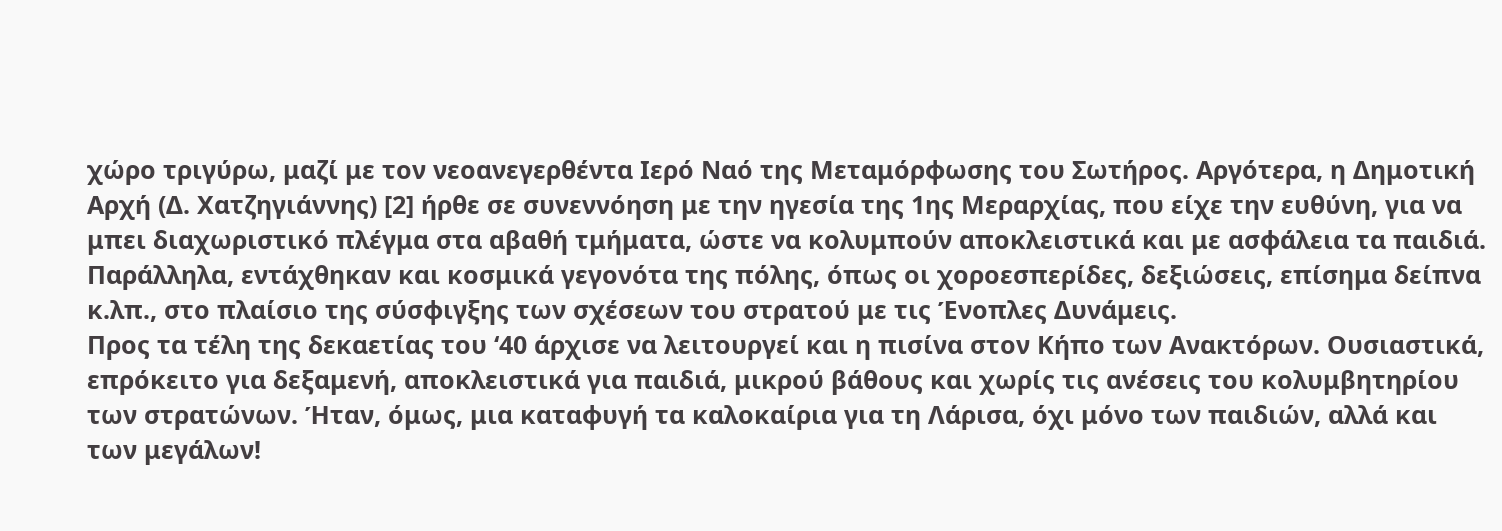χώρο τριγύρω, μαζί με τον νεοανεγερθέντα Ιερό Ναό της Μεταμόρφωσης του Σωτήρος. Αργότερα, η Δημοτική Αρχή (Δ. Χατζηγιάννης) [2] ήρθε σε συνεννόηση με την ηγεσία της 1ης Μεραρχίας, που είχε την ευθύνη, για να μπει διαχωριστικό πλέγμα στα αβαθή τμήματα, ώστε να κολυμπούν αποκλειστικά και με ασφάλεια τα παιδιά. Παράλληλα, εντάχθηκαν και κοσμικά γεγονότα της πόλης, όπως οι χοροεσπερίδες, δεξιώσεις, επίσημα δείπνα κ.λπ., στο πλαίσιο της σύσφιγξης των σχέσεων του στρατού με τις Ένοπλες Δυνάμεις.
Προς τα τέλη της δεκαετίας του ‘40 άρχισε να λειτουργεί και η πισίνα στον Κήπο των Ανακτόρων. Ουσιαστικά, επρόκειτο για δεξαμενή, αποκλειστικά για παιδιά, μικρού βάθους και χωρίς τις ανέσεις του κολυμβητηρίου των στρατώνων. Ήταν, όμως, μια καταφυγή τα καλοκαίρια για τη Λάρισα, όχι μόνο των παιδιών, αλλά και των μεγάλων!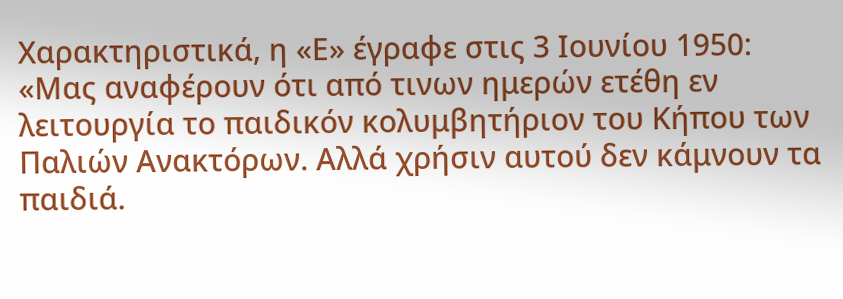Χαρακτηριστικά, η «Ε» έγραφε στις 3 Ιουνίου 1950: «Μας αναφέρουν ότι από τινων ημερών ετέθη εν λειτουργία το παιδικόν κολυμβητήριον του Κήπου των Παλιών Ανακτόρων. Αλλά χρήσιν αυτού δεν κάμνουν τα παιδιά.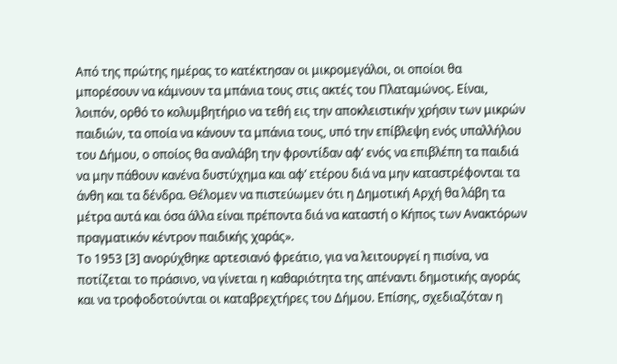Από της πρώτης ημέρας το κατέκτησαν οι μικρομεγάλοι, οι οποίοι θα μπορέσουν να κάμνουν τα μπάνια τους στις ακτές του Πλαταμώνος. Είναι, λοιπόν, ορθό το κολυμβητήριο να τεθή εις την αποκλειστικήν χρήσιν των μικρών παιδιών, τα οποία να κάνουν τα μπάνια τους, υπό την επίβλεψη ενός υπαλλήλου του Δήμου, ο οποίος θα αναλάβη την φροντίδαν αφ’ ενός να επιβλέπη τα παιδιά να μην πάθουν κανένα δυστύχημα και αφ’ ετέρου διά να μην καταστρέφονται τα άνθη και τα δένδρα. Θέλομεν να πιστεύωμεν ότι η Δημοτική Αρχή θα λάβη τα μέτρα αυτά και όσα άλλα είναι πρέποντα διά να καταστή ο Κήπος των Ανακτόρων πραγματικόν κέντρον παιδικής χαράς».
Το 1953 [3] ανορύχθηκε αρτεσιανό φρεάτιο, για να λειτουργεί η πισίνα, να ποτίζεται το πράσινο, να γίνεται η καθαριότητα της απέναντι δημοτικής αγοράς και να τροφοδοτούνται οι καταβρεχτήρες του Δήμου. Επίσης, σχεδιαζόταν η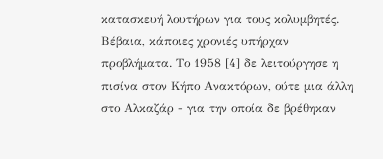κατασκευή λουτήρων για τους κολυμβητές. Βέβαια, κάποιες χρονιές υπήρχαν προβλήματα. Το 1958 [4] δε λειτούργησε η πισίνα στον Κήπο Ανακτόρων, ούτε μια άλλη στο Αλκαζάρ - για την οποία δε βρέθηκαν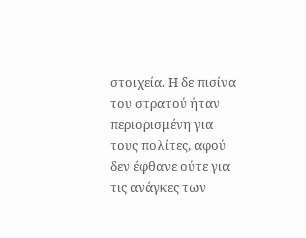στοιχεία. Η δε πισίνα του στρατού ήταν περιορισμένη για τους πολίτες, αφού δεν έφθανε ούτε για τις ανάγκες των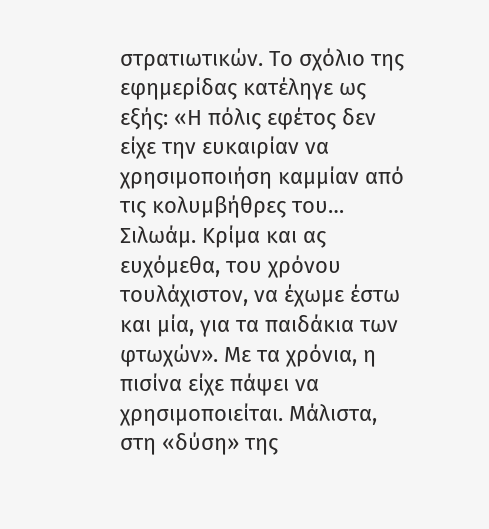στρατιωτικών. Το σχόλιο της εφημερίδας κατέληγε ως εξής: «Η πόλις εφέτος δεν είχε την ευκαιρίαν να χρησιμοποιήση καμμίαν από τις κολυμβήθρες του… Σιλωάμ. Κρίμα και ας ευχόμεθα, του χρόνου τουλάχιστον, να έχωμε έστω και μία, για τα παιδάκια των φτωχών». Με τα χρόνια, η πισίνα είχε πάψει να χρησιμοποιείται. Μάλιστα, στη «δύση» της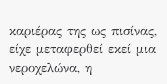καριέρας της ως πισίνας, είχε μεταφερθεί εκεί μια νεροχελώνα, η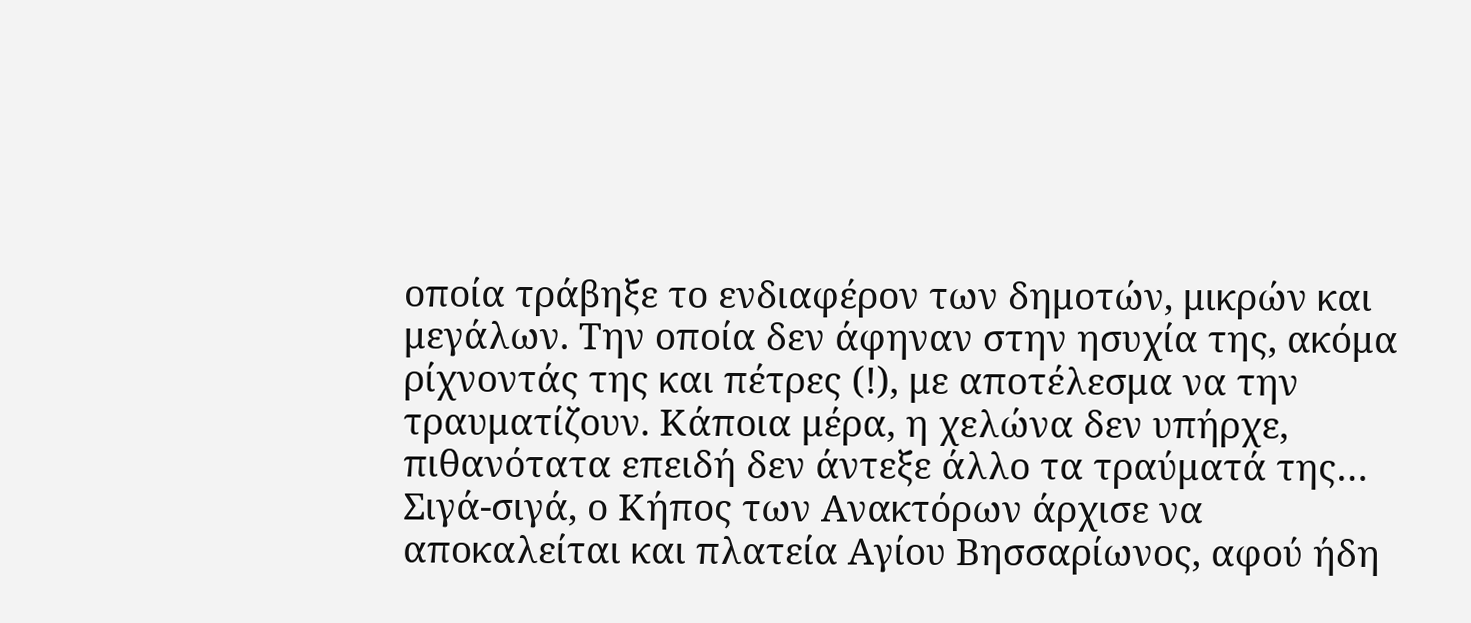οποία τράβηξε το ενδιαφέρον των δημοτών, μικρών και μεγάλων. Την οποία δεν άφηναν στην ησυχία της, ακόμα ρίχνοντάς της και πέτρες (!), με αποτέλεσμα να την τραυματίζουν. Κάποια μέρα, η χελώνα δεν υπήρχε, πιθανότατα επειδή δεν άντεξε άλλο τα τραύματά της…
Σιγά-σιγά, ο Κήπος των Ανακτόρων άρχισε να αποκαλείται και πλατεία Αγίου Βησσαρίωνος, αφού ήδη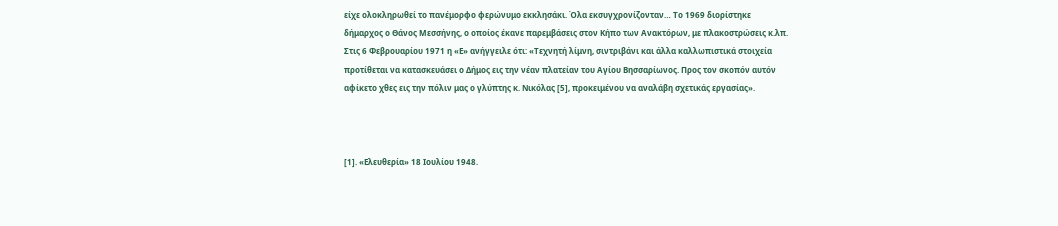είχε ολοκληρωθεί το πανέμορφο φερώνυμο εκκλησάκι. Όλα εκσυγχρονίζονταν… Το 1969 διορίστηκε δήμαρχος ο Θάνος Μεσσήνης, ο οποίος έκανε παρεμβάσεις στον Κήπο των Ανακτόρων, με πλακοστρώσεις κ.λπ. Στις 6 Φεβρουαρίου 1971 η «Ε» ανήγγειλε ότι: «Τεχνητή λίμνη, σιντριβάνι και άλλα καλλωπιστικά στοιχεία προτίθεται να κατασκευάσει ο Δήμος εις την νέαν πλατείαν του Αγίου Βησσαρίωνος. Προς τον σκοπόν αυτόν αφίκετο χθες εις την πόλιν μας ο γλύπτης κ. Νικόλας [5], προκειμένου να αναλάβη σχετικάς εργασίας».



[1]. «Ελευθερία» 18 Ιουλίου 1948.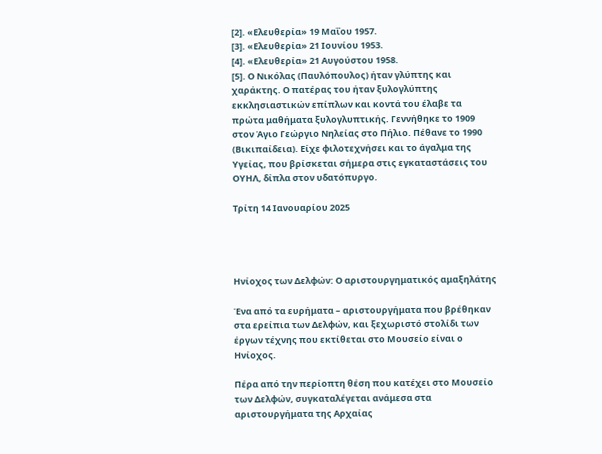[2]. «Ελευθερία» 19 Μαΐου 1957.
[3]. «Ελευθερία» 21 Ιουνίου 1953.
[4]. «Ελευθερία» 21 Αυγούστου 1958.
[5]. Ο Νικόλας (Παυλόπουλος) ήταν γλύπτης και χαράκτης. Ο πατέρας του ήταν ξυλογλύπτης εκκλησιαστικών επίπλων και κοντά του έλαβε τα πρώτα μαθήματα ξυλογλυπτικής. Γεννήθηκε το 1909 στον Άγιο Γεώργιο Νηλείας στο Πήλιο. Πέθανε το 1990 (Βικιπαίδεια). Είχε φιλοτεχνήσει και το άγαλμα της Υγείας, που βρίσκεται σήμερα στις εγκαταστάσεις του ΟΥΗΛ, δίπλα στον υδατόπυργο.

Τρίτη 14 Ιανουαρίου 2025




Ηνίοχος των Δελφών: Ο αριστουργηματικός αμαξηλάτης

Ένα από τα ευρήματα – αριστουργήματα που βρέθηκαν στα ερείπια των Δελφών, και ξεχωριστό στολίδι των έργων τέχνης που εκτίθεται στο Μουσείο είναι ο Ηνίοχος.

Πέρα από την περίοπτη θέση που κατέχει στο Μουσείο των Δελφών, συγκαταλέγεται ανάμεσα στα αριστουργήματα της Αρχαίας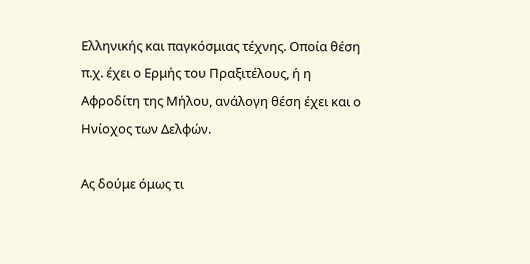Ελληνικής και παγκόσμιας τέχνης. Οποία θέση π.χ. έχει ο Ερμής του Πραξιτέλους, ή η Αφροδίτη της Μήλου, ανάλογη θέση έχει και ο Ηνίοχος των Δελφών.

Ας δούμε όμως τι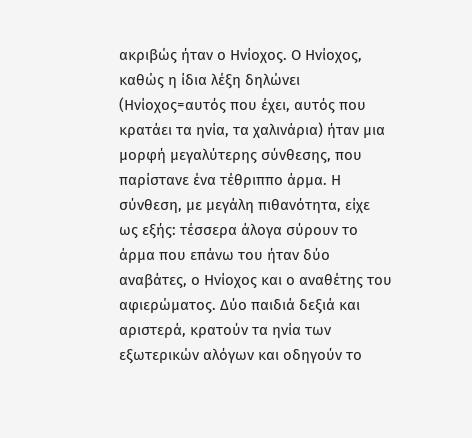ακριβώς ήταν ο Ηνίοχος. Ο Ηνίοχος, καθώς η ίδια λέξη δηλώνει (Ηνίοχος=αυτός που έχει, αυτός που κρατάει τα ηνία, τα χαλινάρια) ήταν μια μορφή μεγαλύτερης σύνθεσης, που παρίστανε ένα τέθριππο άρμα. Η σύνθεση, με μεγάλη πιθανότητα, είχε ως εξής: τέσσερα άλογα σύρουν το άρμα που επάνω του ήταν δύο αναβάτες, ο Ηνίοχος και ο αναθέτης του αφιερώματος. Δύο παιδιά δεξιά και αριστερά, κρατούν τα ηνία των εξωτερικών αλόγων και οδηγούν το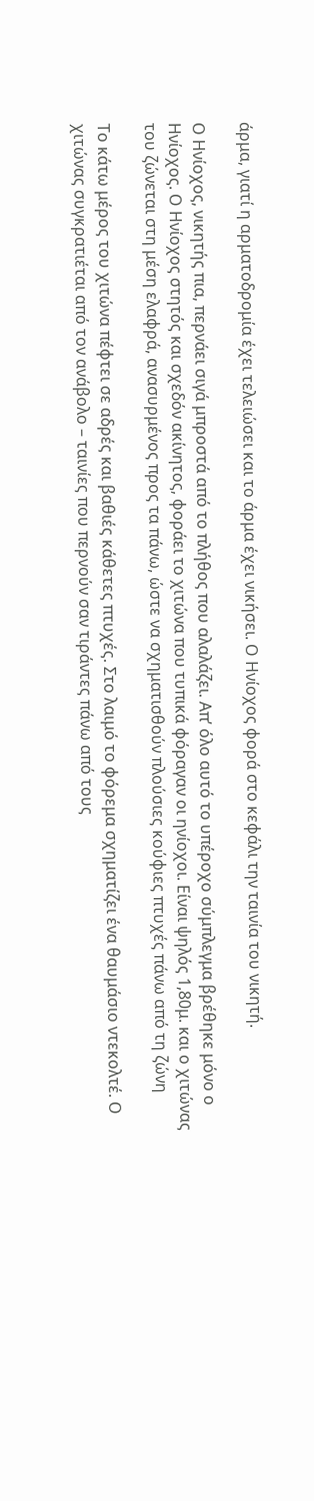άρμα, γιατί η αρματοδρομία έχει τελειώσει και το άρμα έχει νικήσει. Ο Ηνίοχος φορά στο κεφάλι την ταινία του νικητή.

Ο Ηνίοχος, νικητής πια, περνάει σιγά μπροστά από το πλήθος που αλαλάζει. Απ’ όλο αυτό το υπέροχο σύμπλεγμα βρέθηκε μόνο ο Ηνίοχος. Ο Ηνίοχος στητός και σχεδόν ακίνητος, φοράει το χιτώνα που τυπικά φόραγαν οι ηνίοχοι. Είναι ψηλός 1,80μ. και ο χιτώνας του ζώνεται στη μέση ελαφρά, ανασυρμένος προς τα πάνω, ώστε να σχηματισθούν πλούσιες κούφιες πτυχές πάνω από τη ζώνη

Το κάτω μέρος του χιτώνα πέφτει σε αδρές και βαθιές κάθετες πτυχές. Στο λαιμό το φόρεμα σχηματίζει ένα θαυμάσιο ντεκολτέ. Ο χιτώνας συγκρατιέται από τον ανάβολο – ταινίες που περνούν σαν τιράντες πάνω από τους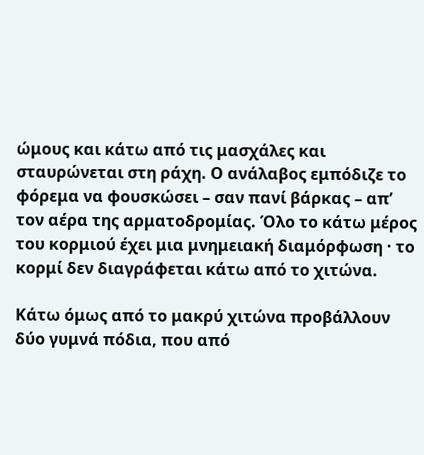ώμους και κάτω από τις μασχάλες και σταυρώνεται στη ράχη. Ο ανάλαβος εμπόδιζε το φόρεμα να φουσκώσει – σαν πανί βάρκας – απ’ τον αέρα της αρματοδρομίας. Όλο το κάτω μέρος του κορμιού έχει μια μνημειακή διαμόρφωση · το κορμί δεν διαγράφεται κάτω από το χιτώνα.

Κάτω όμως από το μακρύ χιτώνα προβάλλουν δύο γυμνά πόδια, που από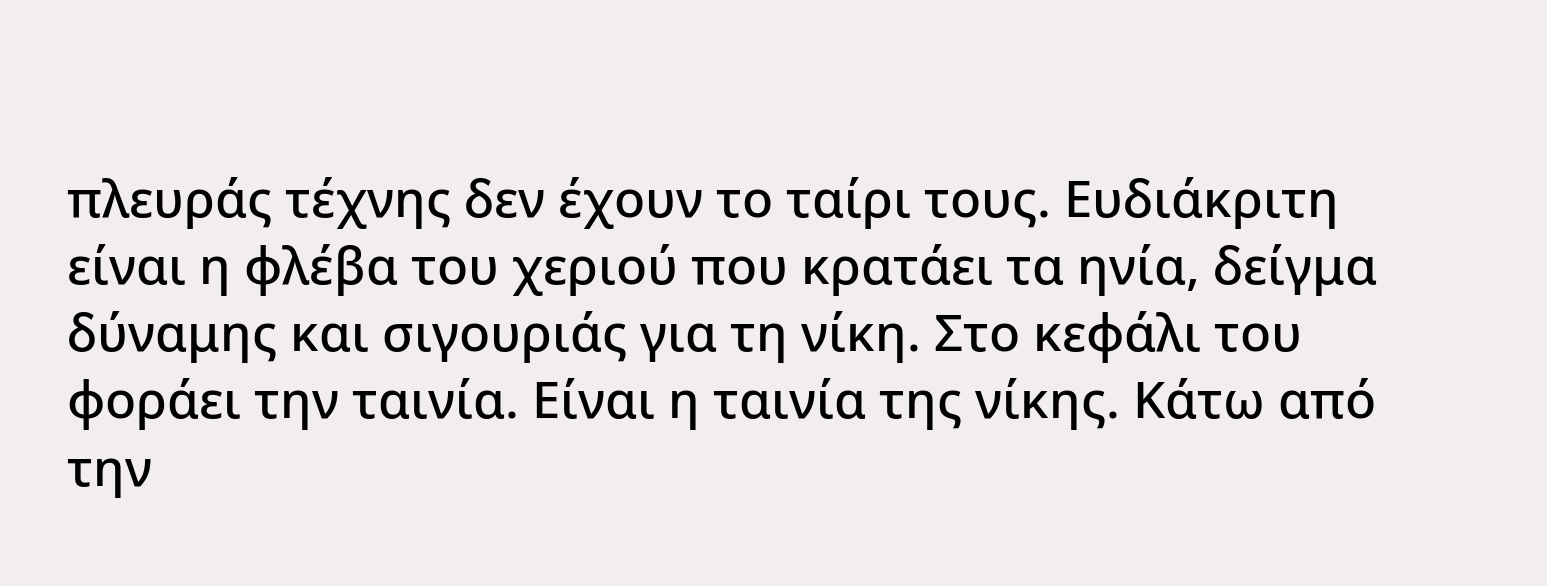πλευράς τέχνης δεν έχουν το ταίρι τους. Ευδιάκριτη είναι η φλέβα του χεριού που κρατάει τα ηνία, δείγμα δύναμης και σιγουριάς για τη νίκη. Στο κεφάλι του φοράει την ταινία. Είναι η ταινία της νίκης. Κάτω από την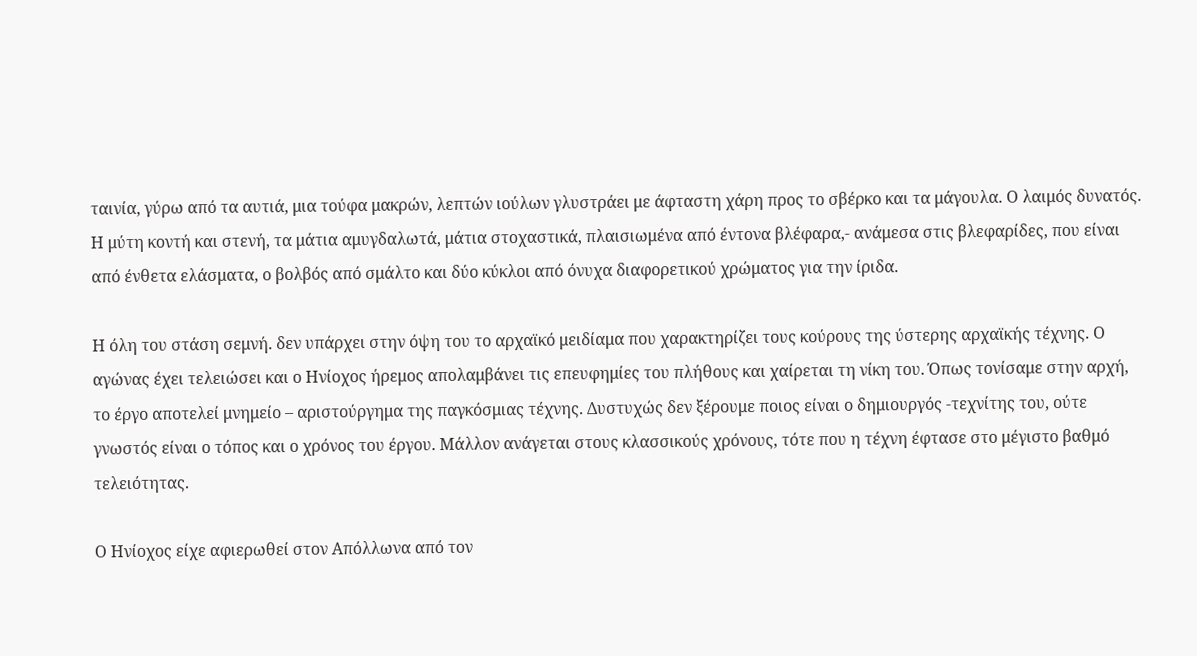ταινία, γύρω από τα αυτιά, μια τούφα μακρών, λεπτών ιούλων γλυστράει με άφταστη χάρη προς το σβέρκο και τα μάγουλα. Ο λαιμός δυνατός. Η μύτη κοντή και στενή, τα μάτια αμυγδαλωτά, μάτια στοχαστικά, πλαισιωμένα από έντονα βλέφαρα,- ανάμεσα στις βλεφαρίδες, που είναι από ένθετα ελάσματα, ο βολβός από σμάλτο και δύο κύκλοι από όνυχα διαφορετικού χρώματος για την ίριδα.

Η όλη του στάση σεμνή. δεν υπάρχει στην όψη του το αρχαϊκό μειδίαμα που χαρακτηρίζει τους κούρους της ύστερης αρχαϊκής τέχνης. Ο αγώνας έχει τελειώσει και ο Ηνίοχος ήρεμος απολαμβάνει τις επευφημίες του πλήθους και χαίρεται τη νίκη του. Όπως τονίσαμε στην αρχή, το έργο αποτελεί μνημείο – αριστούργημα της παγκόσμιας τέχνης. Δυστυχώς δεν ξέρουμε ποιος είναι ο δημιουργός -τεχνίτης του, ούτε γνωστός είναι ο τόπος και ο χρόνος του έργου. Μάλλον ανάγεται στους κλασσικούς χρόνους, τότε που η τέχνη έφτασε στο μέγιστο βαθμό τελειότητας.

Ο Ηνίοχος είχε αφιερωθεί στον Απόλλωνα από τον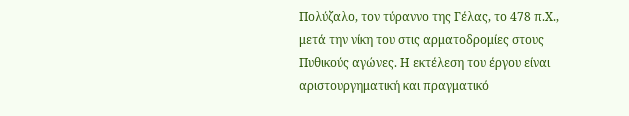Πολύζαλο, τον τύραννο της Γέλας, το 478 π.Χ., μετά την νίκη του στις αρματοδρομίες στους Πυθικούς αγώνες. Η εκτέλεση του έργου είναι αριστουργηματική και πραγματικό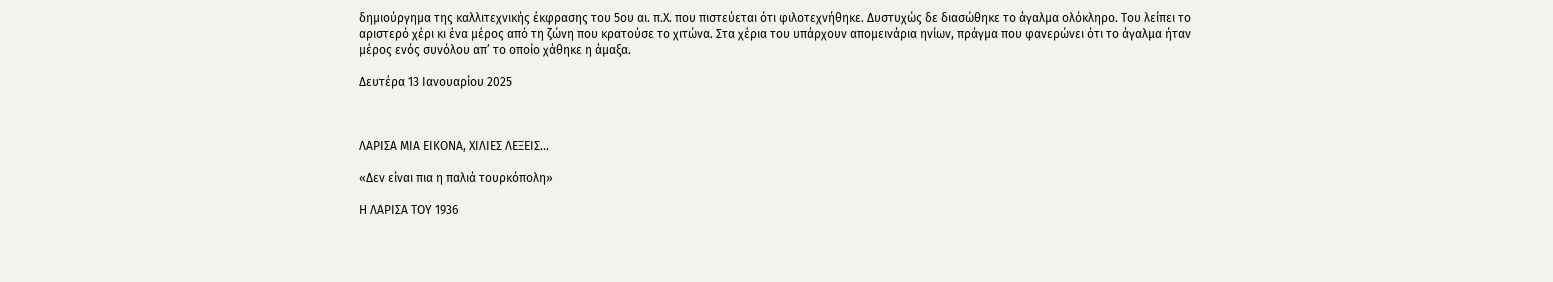δημιούργημα της καλλιτεχνικής έκφρασης του 5ου αι. π.Χ. που πιστεύεται ότι φιλοτεχνήθηκε. Δυστυχώς δε διασώθηκε το άγαλμα ολόκληρο. Του λείπει το αριστερό χέρι κι ένα μέρος από τη ζώνη που κρατούσε το χιτώνα. Στα χέρια του υπάρχουν απομεινάρια ηνίων, πράγμα που φανερώνει ότι το άγαλμα ήταν μέρος ενός συνόλου απ’ το οποίο χάθηκε η άμαξα.

Δευτέρα 13 Ιανουαρίου 2025



ΛΑΡΙΣΑ ΜΙΑ ΕΙΚΟΝΑ, ΧΙΛΙΕΣ ΛΕΞΕΙΣ...

«Δεν είναι πια η παλιά τουρκόπολη»

Η ΛΑΡΙΣΑ ΤΟΥ 1936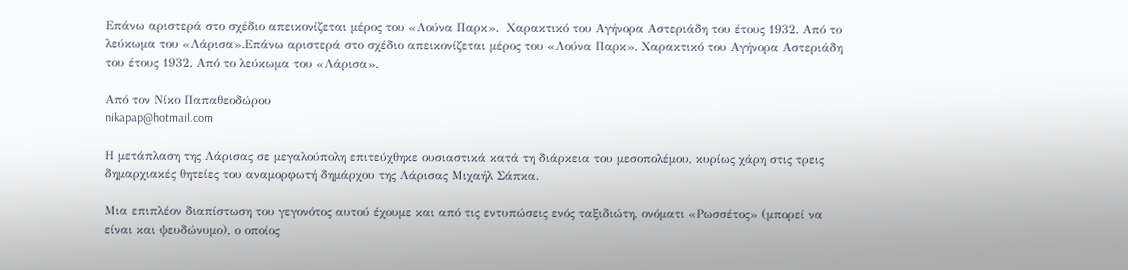Επάνω αριστερά στο σχέδιο απεικονίζεται μέρος του «Λούνα Παρκ».  Χαρακτικό του Αγήνορα Αστεριάδη του έτους 1932. Από το λεύκωμα του «Λάρισα».Επάνω αριστερά στο σχέδιο απεικονίζεται μέρος του «Λούνα Παρκ». Χαρακτικό του Αγήνορα Αστεριάδη του έτους 1932. Από το λεύκωμα του «Λάρισα».

Από τον Νίκο Παπαθεοδώρου
nikapap@hotmail.com

Η μετάπλαση της Λάρισας σε μεγαλούπολη επιτεύχθηκε ουσιαστικά κατά τη διάρκεια του μεσοπολέμου, κυρίως χάρη στις τρεις δημαρχιακές θητείες του αναμορφωτή δημάρχου της Λάρισας Μιχαήλ Σάπκα.

Μια επιπλέον διαπίστωση του γεγονότος αυτού έχουμε και από τις εντυπώσεις ενός ταξιδιώτη, ονόματι «Ρωσσέτος» (μπορεί να είναι και ψευδώνυμο), ο οποίος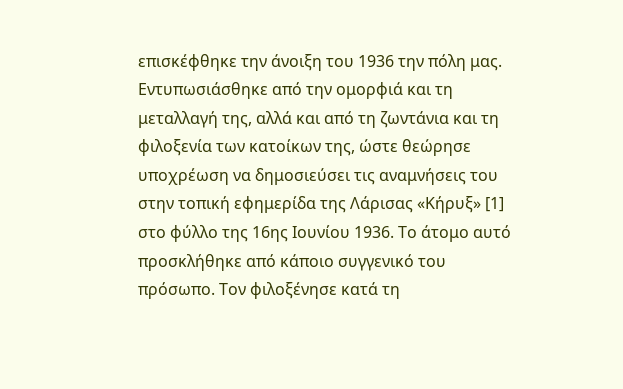επισκέφθηκε την άνοιξη του 1936 την πόλη μας. Εντυπωσιάσθηκε από την ομορφιά και τη μεταλλαγή της, αλλά και από τη ζωντάνια και τη φιλοξενία των κατοίκων της, ώστε θεώρησε υποχρέωση να δημοσιεύσει τις αναμνήσεις του στην τοπική εφημερίδα της Λάρισας «Κήρυξ» [1] στο φύλλο της 16ης Ιουνίου 1936. Το άτομο αυτό προσκλήθηκε από κάποιο συγγενικό του πρόσωπο. Τον φιλοξένησε κατά τη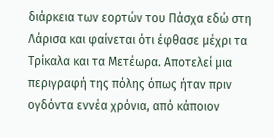διάρκεια των εορτών του Πάσχα εδώ στη Λάρισα και φαίνεται ότι έφθασε μέχρι τα Τρίκαλα και τα Μετέωρα. Αποτελεί μια περιγραφή της πόλης όπως ήταν πριν ογδόντα εννέα χρόνια, από κάποιον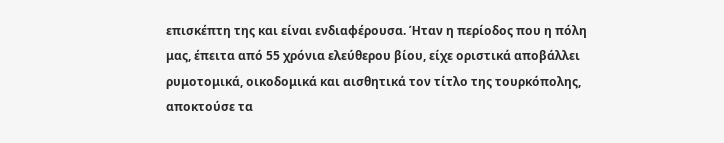επισκέπτη της και είναι ενδιαφέρουσα. Ήταν η περίοδος που η πόλη μας, έπειτα από 55 χρόνια ελεύθερου βίου, είχε οριστικά αποβάλλει ρυμοτομικά, οικοδομικά και αισθητικά τον τίτλο της τουρκόπολης, αποκτούσε τα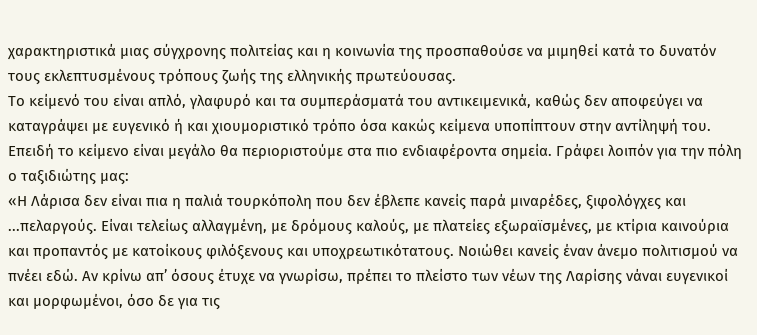χαρακτηριστικά μιας σύγχρονης πολιτείας και η κοινωνία της προσπαθούσε να μιμηθεί κατά το δυνατόν τους εκλεπτυσμένους τρόπους ζωής της ελληνικής πρωτεύουσας.
Το κείμενό του είναι απλό, γλαφυρό και τα συμπεράσματά του αντικειμενικά, καθώς δεν αποφεύγει να καταγράψει με ευγενικό ή και χιουμοριστικό τρόπο όσα κακώς κείμενα υποπίπτουν στην αντίληψή του. Επειδή το κείμενο είναι μεγάλο θα περιοριστούμε στα πιο ενδιαφέροντα σημεία. Γράφει λοιπόν για την πόλη ο ταξιδιώτης μας:
«Η Λάρισα δεν είναι πια η παλιά τουρκόπολη που δεν έβλεπε κανείς παρά μιναρέδες, ξιφολόγχες και ...πελαργούς. Είναι τελείως αλλαγμένη, με δρόμους καλούς, με πλατείες εξωραϊσμένες, με κτίρια καινούρια και προπαντός με κατοίκους φιλόξενους και υποχρεωτικότατους. Νοιώθει κανείς έναν άνεμο πολιτισμού να πνέει εδώ. Αν κρίνω απ’ όσους έτυχε να γνωρίσω, πρέπει το πλείστο των νέων της Λαρίσης νάναι ευγενικοί και μορφωμένοι, όσο δε για τις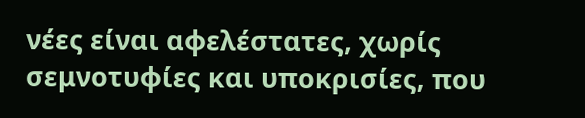νέες είναι αφελέστατες, χωρίς σεμνοτυφίες και υποκρισίες, που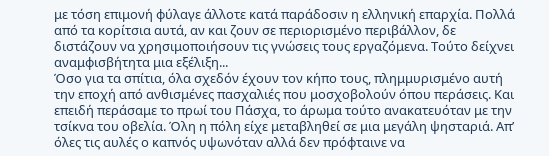με τόση επιμονή φύλαγε άλλοτε κατά παράδοσιν η ελληνική επαρχία. Πολλά από τα κορίτσια αυτά, αν και ζουν σε περιορισμένο περιβάλλον, δε διστάζουν να χρησιμοποιήσουν τις γνώσεις τους εργαζόμενα. Τούτο δείχνει αναμφισβήτητα μια εξέλιξη...
Όσο για τα σπίτια, όλα σχεδόν έχουν τον κήπο τους, πλημμυρισμένο αυτή την εποχή από ανθισμένες πασχαλιές που μοσχοβολούν όπου περάσεις. Και επειδή περάσαμε το πρωί του Πάσχα, το άρωμα τούτο ανακατευόταν με την τσίκνα του οβελία. Όλη η πόλη είχε μεταβληθεί σε μια μεγάλη ψησταριά. Απ’ όλες τις αυλές ο καπνός υψωνόταν αλλά δεν πρόφταινε να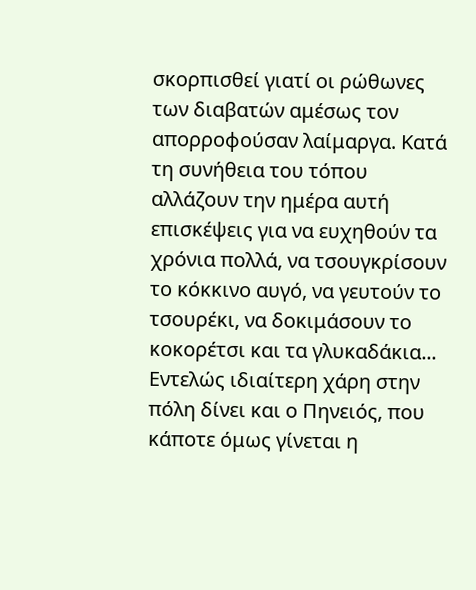σκορπισθεί γιατί οι ρώθωνες των διαβατών αμέσως τον απορροφούσαν λαίμαργα. Κατά τη συνήθεια του τόπου αλλάζουν την ημέρα αυτή επισκέψεις για να ευχηθούν τα χρόνια πολλά, να τσουγκρίσουν το κόκκινο αυγό, να γευτούν το τσουρέκι, να δοκιμάσουν το κοκορέτσι και τα γλυκαδάκια...
Εντελώς ιδιαίτερη χάρη στην πόλη δίνει και ο Πηνειός, που κάποτε όμως γίνεται η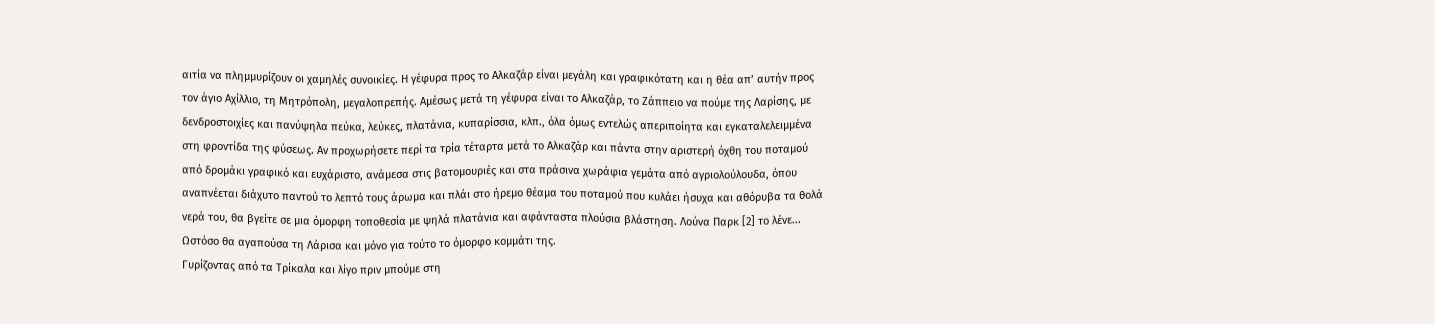αιτία να πλημμυρίζουν οι χαμηλές συνοικίες. Η γέφυρα προς το Αλκαζάρ είναι μεγάλη και γραφικότατη και η θέα απ’ αυτήν προς τον άγιο Αχίλλιο, τη Μητρόπολη, μεγαλοπρεπής. Αμέσως μετά τη γέφυρα είναι το Αλκαζάρ, το Ζάππειο να πούμε της Λαρίσης, με δενδροστοιχίες και πανύψηλα πεύκα, λεύκες, πλατάνια, κυπαρίσσια, κλπ., όλα όμως εντελώς απεριποίητα και εγκαταλελειμμένα στη φροντίδα της φύσεως. Αν προχωρήσετε περί τα τρία τέταρτα μετά το Αλκαζάρ και πάντα στην αριστερή όχθη του ποταμού από δρομάκι γραφικό και ευχάριστο, ανάμεσα στις βατομουριές και στα πράσινα χωράφια γεμάτα από αγριολούλουδα, όπου αναπνέεται διάχυτο παντού το λεπτό τους άρωμα και πλάι στο ήρεμο θέαμα του ποταμού που κυλάει ήσυχα και αθόρυβα τα θολά νερά του, θα βγείτε σε μια όμορφη τοποθεσία με ψηλά πλατάνια και αφάνταστα πλούσια βλάστηση. Λούνα Παρκ [2] το λένε... Ωστόσο θα αγαπούσα τη Λάρισα και μόνο για τούτο το όμορφο κομμάτι της.
Γυρίζοντας από τα Τρίκαλα και λίγο πριν μπούμε στη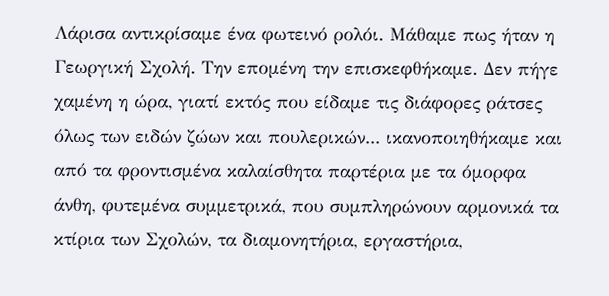Λάρισα αντικρίσαμε ένα φωτεινό ρολόι. Μάθαμε πως ήταν η Γεωργική Σχολή. Την επομένη την επισκεφθήκαμε. Δεν πήγε χαμένη η ώρα, γιατί εκτός που είδαμε τις διάφορες ράτσες όλως των ειδών ζώων και πουλερικών... ικανοποιηθήκαμε και από τα φροντισμένα καλαίσθητα παρτέρια με τα όμορφα άνθη, φυτεμένα συμμετρικά, που συμπληρώνουν αρμονικά τα κτίρια των Σχολών, τα διαμονητήρια, εργαστήρια,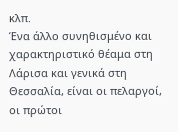κλπ.
Ένα άλλο συνηθισμένο και χαρακτηριστικό θέαμα στη Λάρισα και γενικά στη Θεσσαλία, είναι οι πελαργοί, οι πρώτοι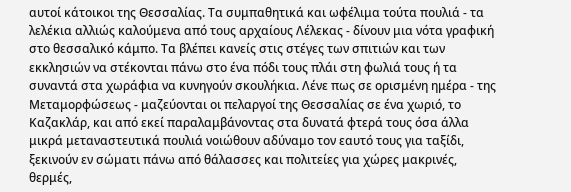αυτοί κάτοικοι της Θεσσαλίας. Τα συμπαθητικά και ωφέλιμα τούτα πουλιά - τα λελέκια αλλιώς καλούμενα από τους αρχαίους Λέλεκας - δίνουν μια νότα γραφική στο θεσσαλικό κάμπο. Τα βλέπει κανείς στις στέγες των σπιτιών και των εκκλησιών να στέκονται πάνω στο ένα πόδι τους πλάι στη φωλιά τους ή τα συναντά στα χωράφια να κυνηγούν σκουλήκια. Λένε πως σε ορισμένη ημέρα - της Μεταμορφώσεως - μαζεύονται οι πελαργοί της Θεσσαλίας σε ένα χωριό, το Καζακλάρ, και από εκεί παραλαμβάνοντας στα δυνατά φτερά τους όσα άλλα μικρά μεταναστευτικά πουλιά νοιώθουν αδύναμο τον εαυτό τους για ταξίδι, ξεκινούν εν σώματι πάνω από θάλασσες και πολιτείες για χώρες μακρινές, θερμές,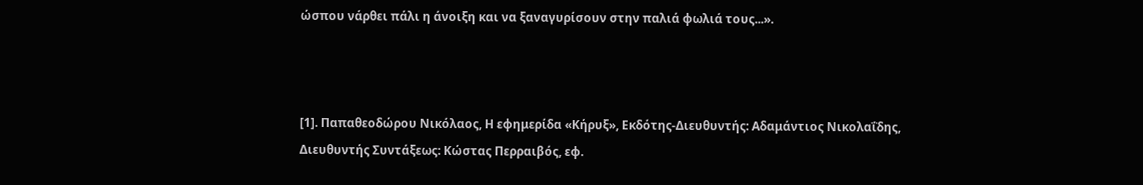ώσπου νάρθει πάλι η άνοιξη και να ξαναγυρίσουν στην παλιά φωλιά τους...».



[1]. Παπαθεοδώρου Νικόλαος, Η εφημερίδα «Κήρυξ», Εκδότης-Διευθυντής: Αδαμάντιος Νικολαΐδης, Διευθυντής Συντάξεως: Κώστας Περραιβός, εφ.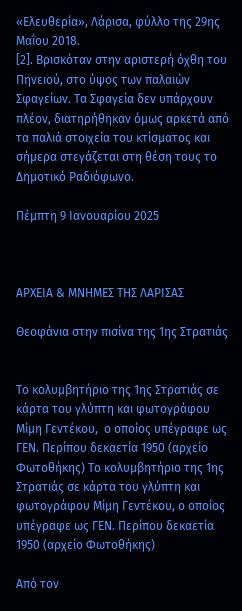«Ελευθερία», Λάρισα, φύλλο της 29ης Μαΐου 2018.
[2]. Βρισκόταν στην αριστερή όχθη του Πηνειού, στο ύψος των παλαιών Σφαγείων. Τα Σφαγεία δεν υπάρχουν πλέον, διατηρήθηκαν όμως αρκετά από τα παλιά στοιχεία του κτίσματος και σήμερα στεγάζεται στη θέση τους το Δημοτικό Ραδιόφωνο.

Πέμπτη 9 Ιανουαρίου 2025



ΑΡΧΕΙΑ & ΜΝΗΜΕΣ ΤΗΣ ΛΑΡΙΣΑΣ

Θεοφάνια στην πισίνα της 1ης Στρατιάς


Το κολυμβητήριο της 1ης Στρατιάς σε κάρτα του γλύπτη και φωτογράφου Μίμη Γεντέκου,  ο οποίος υπέγραφε ως ΓΕΝ. Περίπου δεκαετία 1950 (αρχείο Φωτοθήκης) Το κολυμβητήριο της 1ης Στρατιάς σε κάρτα του γλύπτη και φωτογράφου Μίμη Γεντέκου, ο οποίος υπέγραφε ως ΓΕΝ. Περίπου δεκαετία 1950 (αρχείο Φωτοθήκης)

Από τον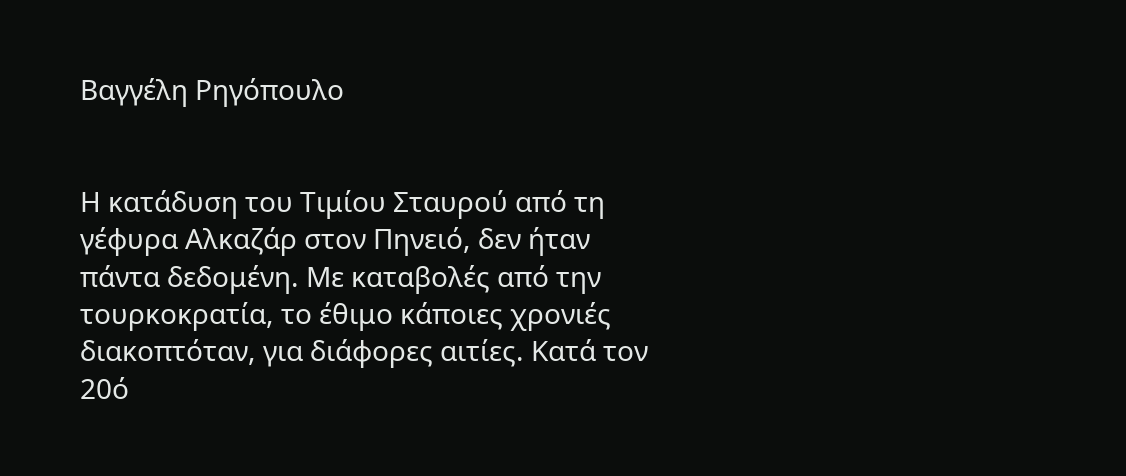Βαγγέλη Ρηγόπουλο


Η κατάδυση του Τιμίου Σταυρού από τη γέφυρα Αλκαζάρ στον Πηνειό, δεν ήταν πάντα δεδομένη. Με καταβολές από την τουρκοκρατία, το έθιμο κάποιες χρονιές διακοπτόταν, για διάφορες αιτίες. Κατά τον 20ό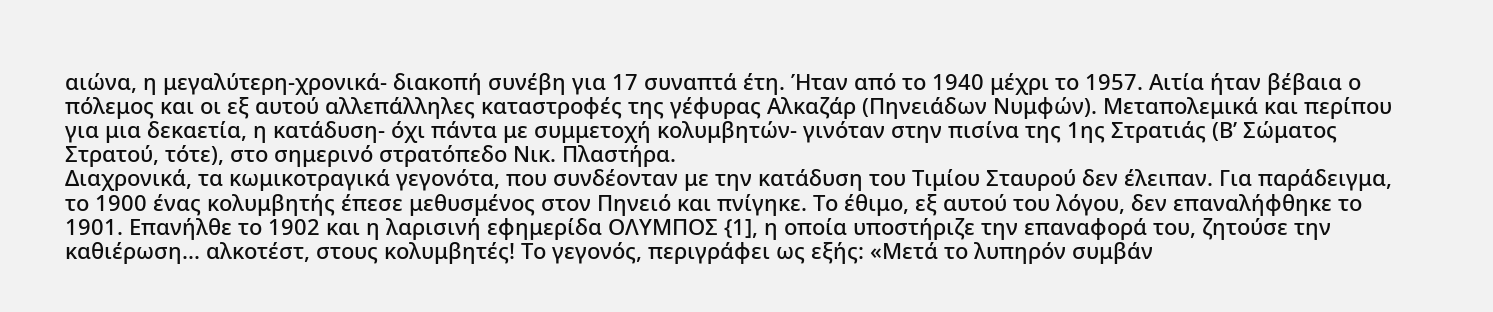αιώνα, η μεγαλύτερη-χρονικά- διακοπή συνέβη για 17 συναπτά έτη. Ήταν από το 1940 μέχρι το 1957. Αιτία ήταν βέβαια ο πόλεμος και οι εξ αυτού αλλεπάλληλες καταστροφές της γέφυρας Αλκαζάρ (Πηνειάδων Νυμφών). Μεταπολεμικά και περίπου για μια δεκαετία, η κατάδυση- όχι πάντα με συμμετοχή κολυμβητών- γινόταν στην πισίνα της 1ης Στρατιάς (Β’ Σώματος Στρατού, τότε), στο σημερινό στρατόπεδο Νικ. Πλαστήρα.
Διαχρονικά, τα κωμικοτραγικά γεγονότα, που συνδέονταν με την κατάδυση του Τιμίου Σταυρού δεν έλειπαν. Για παράδειγμα, το 1900 ένας κολυμβητής έπεσε μεθυσμένος στον Πηνειό και πνίγηκε. Το έθιμο, εξ αυτού του λόγου, δεν επαναλήφθηκε το 1901. Επανήλθε το 1902 και η λαρισινή εφημερίδα ΟΛΥΜΠΟΣ {1], η οποία υποστήριζε την επαναφορά του, ζητούσε την καθιέρωση... αλκοτέστ, στους κολυμβητές! Το γεγονός, περιγράφει ως εξής: «Μετά το λυπηρόν συμβάν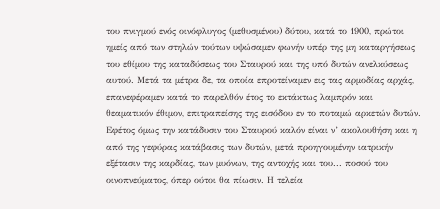του πνιγμού ενός οινόφλυγος (μεθυσμένου) δύτου, κατά το 1900, πρώτοι ημείς από των στηλών τούτων υψώσαμεν φωνήν υπέρ της μη καταργήσεως του εθίμου της καταδύσεως του Σταυρού και της υπό δυτών ανελκύσεως αυτού. Μετά τα μέτρα δε, τα οποία επροτείναμεν εις τας αρμοδίας αρχάς, επανεφέραμεν κατά το παρελθόν έτος το εκτάκτως λαμπρόν και θεαματικόν έθιμον, επιτραπείσης της εισόδου εν το ποταμώ αρκετών δυτών. Εφέτος όμως την κατάδυσιν του Σταυρού καλόν είναι ν’ ακολουθήση και η από της γεφύρας κατάβασις των δυτών, μετά προηγουμένην ιατρικήν εξέτασιν της καρδίας, των μυόνων, της αντοχής και του... ποσού του οινοπνεύματος, όπερ ούτοι θα πίωσιν. Η τελεία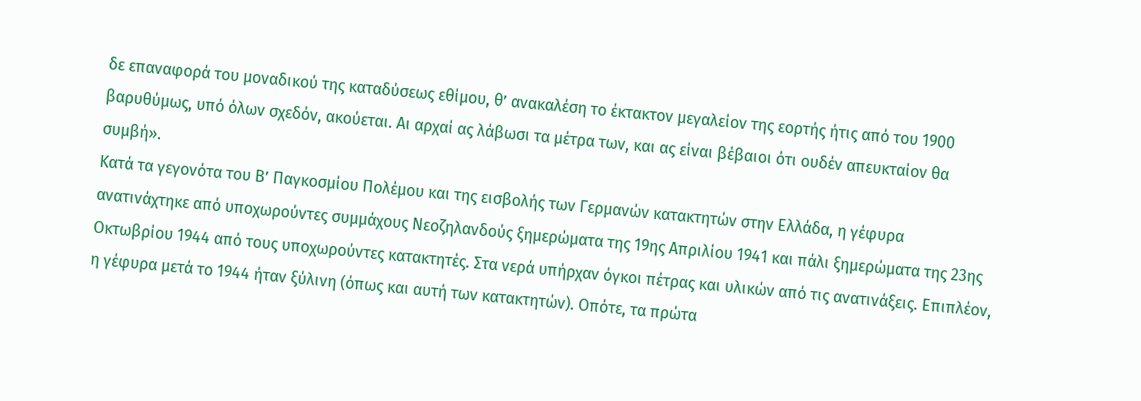δε επαναφορά του μοναδικού της καταδύσεως εθίμου, θ’ ανακαλέση το έκτακτον μεγαλείον της εορτής ήτις από του 1900 βαρυθύμως, υπό όλων σχεδόν, ακούεται. Αι αρχαί ας λάβωσι τα μέτρα των, και ας είναι βέβαιοι ότι ουδέν απευκταίον θα συμβή».
Κατά τα γεγονότα του Β’ Παγκοσμίου Πολέμου και της εισβολής των Γερμανών κατακτητών στην Ελλάδα, η γέφυρα ανατινάχτηκε από υποχωρούντες συμμάχους Νεοζηλανδούς ξημερώματα της 19ης Απριλίου 1941 και πάλι ξημερώματα της 23ης Οκτωβρίου 1944 από τους υποχωρούντες κατακτητές. Στα νερά υπήρχαν όγκοι πέτρας και υλικών από τις ανατινάξεις. Επιπλέον, η γέφυρα μετά το 1944 ήταν ξύλινη (όπως και αυτή των κατακτητών). Οπότε, τα πρώτα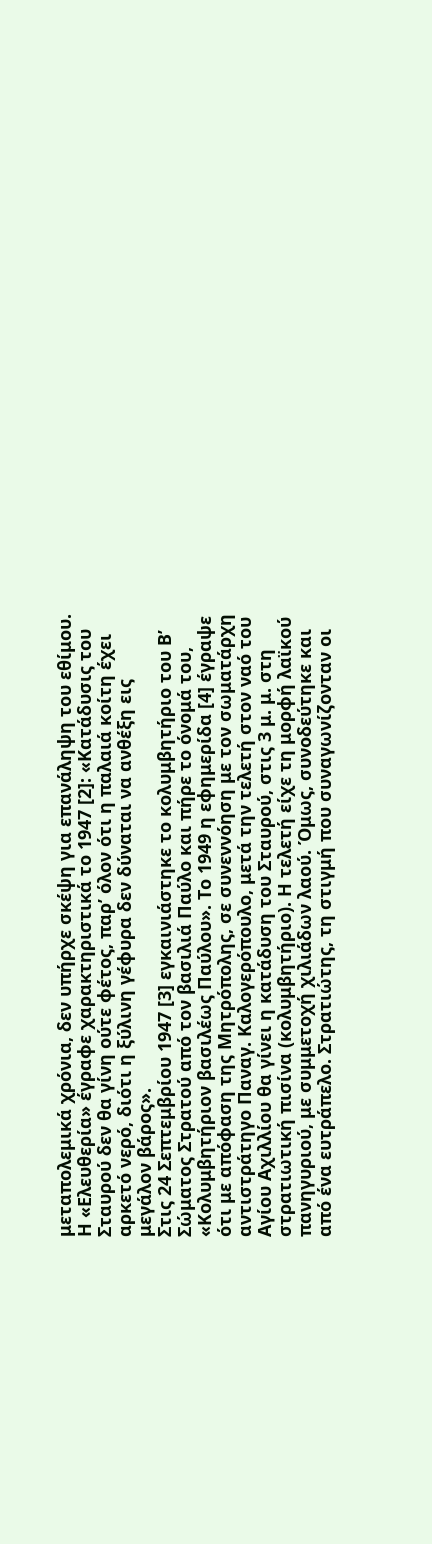μεταπολεμικά χρόνια, δεν υπήρχε σκέψη για επανάληψη του εθίμου. Η «Ελευθερία» έγραφε χαρακτηριστικά το 1947 [2]: «Κατάδυσις του Σταυρού δεν θα γίνη ούτε φέτος, παρ’ όλον ότι η παλαιά κοίτη έχει αρκετό νερό, διότι η ξύλινη γέφυρα δεν δύναται να ανθέξη εις μεγάλον βάρος».
Στις 24 Σεπτεμβρίου 1947 [3] εγκαινιάστηκε το κολυμβητήριο του Β’ Σώματος Στρατού από τον βασιλιά Παύλο και πήρε το όνομά του, «Κολυμβητήριον βασιλέως Παύλου». Το 1949 η εφημερίδα [4] έγραψε ότι με απόφαση της Μητρόπολης, σε συνεννόηση με τον σωματάρχη αντιστράτηγο Παναγ. Καλογερόπουλο, μετά την τελετή στον ναό του Αγίου Αχιλλίου θα γίνει η κατάδυση του Σταυρού, στις 3 μ. μ. στη στρατιωτική πισίνα (κολυμβητήριο). Η τελετή είχε τη μορφή λαϊκού πανηγυριού, με συμμετοχή χιλιάδων λαού. Όμως, συνοδεύτηκε και από ένα ευτράπελο. Στρατιώτης, τη στιγμή που συναγωνίζονταν οι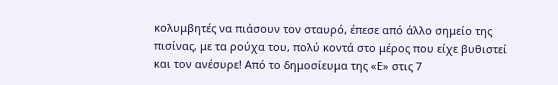κολυμβητές να πιάσουν τον σταυρό, έπεσε από άλλο σημείο της πισίνας, με τα ρούχα του, πολύ κοντά στο μέρος που είχε βυθιστεί και τον ανέσυρε! Από το δημοσίευμα της «Ε» στις 7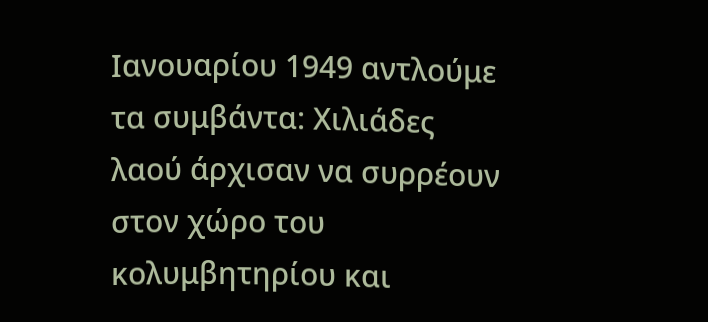Ιανουαρίου 1949 αντλούμε τα συμβάντα: Χιλιάδες λαού άρχισαν να συρρέουν στον χώρο του κολυμβητηρίου και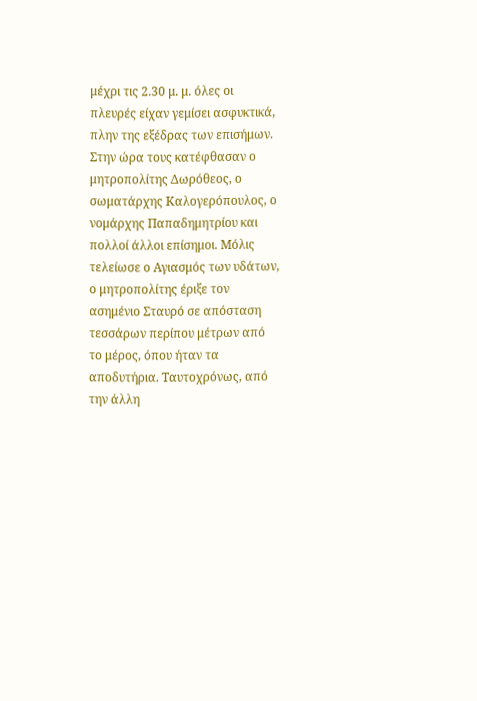μέχρι τις 2.30 μ. μ. όλες οι πλευρές είχαν γεμίσει ασφυκτικά, πλην της εξέδρας των επισήμων. Στην ώρα τους κατέφθασαν ο μητροπολίτης Δωρόθεος, ο σωματάρχης Καλογερόπουλος, ο νομάρχης Παπαδημητρίου και πολλοί άλλοι επίσημοι. Μόλις τελείωσε ο Αγιασμός των υδάτων, ο μητροπολίτης έριξε τον ασημένιο Σταυρό σε απόσταση τεσσάρων περίπου μέτρων από το μέρος, όπου ήταν τα αποδυτήρια. Ταυτοχρόνως, από την άλλη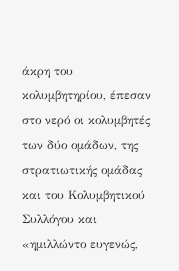άκρη του κολυμβητηρίου, έπεσαν στο νερό οι κολυμβητές των δύο ομάδων, της στρατιωτικής ομάδας και του Κολυμβητικού Συλλόγου και «ημιλλώντο ευγενώς,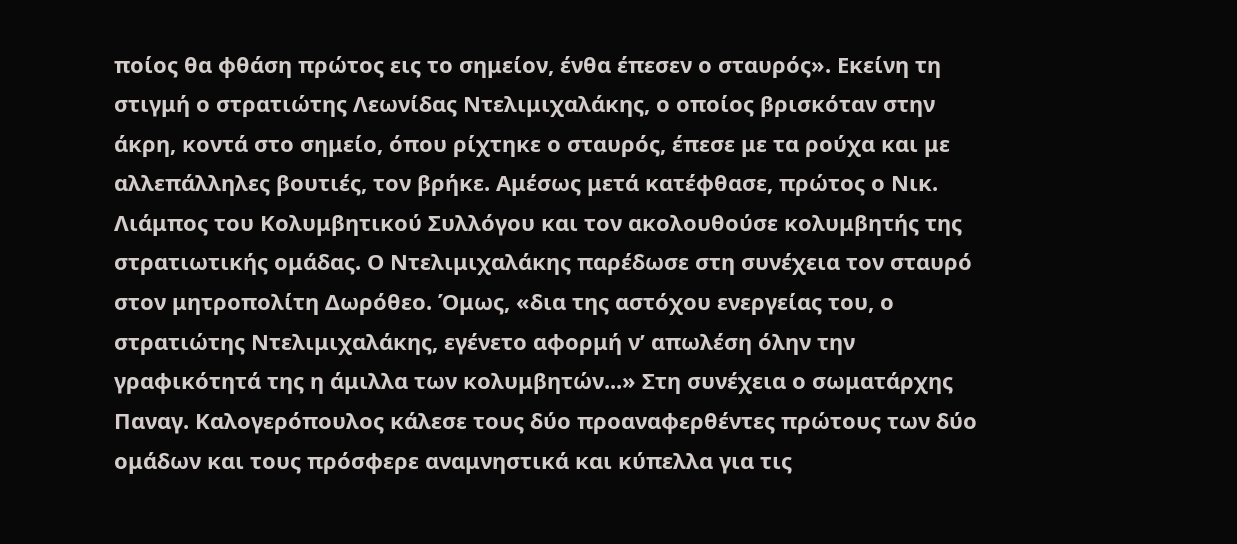ποίος θα φθάση πρώτος εις το σημείον, ένθα έπεσεν ο σταυρός». Εκείνη τη στιγμή ο στρατιώτης Λεωνίδας Ντελιμιχαλάκης, ο οποίος βρισκόταν στην άκρη, κοντά στο σημείο, όπου ρίχτηκε ο σταυρός, έπεσε με τα ρούχα και με αλλεπάλληλες βουτιές, τον βρήκε. Αμέσως μετά κατέφθασε, πρώτος ο Νικ. Λιάμπος του Κολυμβητικού Συλλόγου και τον ακολουθούσε κολυμβητής της στρατιωτικής ομάδας. Ο Ντελιμιχαλάκης παρέδωσε στη συνέχεια τον σταυρό στον μητροπολίτη Δωρόθεο. Όμως, «δια της αστόχου ενεργείας του, ο στρατιώτης Ντελιμιχαλάκης, εγένετο αφορμή ν’ απωλέση όλην την γραφικότητά της η άμιλλα των κολυμβητών...» Στη συνέχεια ο σωματάρχης Παναγ. Καλογερόπουλος κάλεσε τους δύο προαναφερθέντες πρώτους των δύο ομάδων και τους πρόσφερε αναμνηστικά και κύπελλα για τις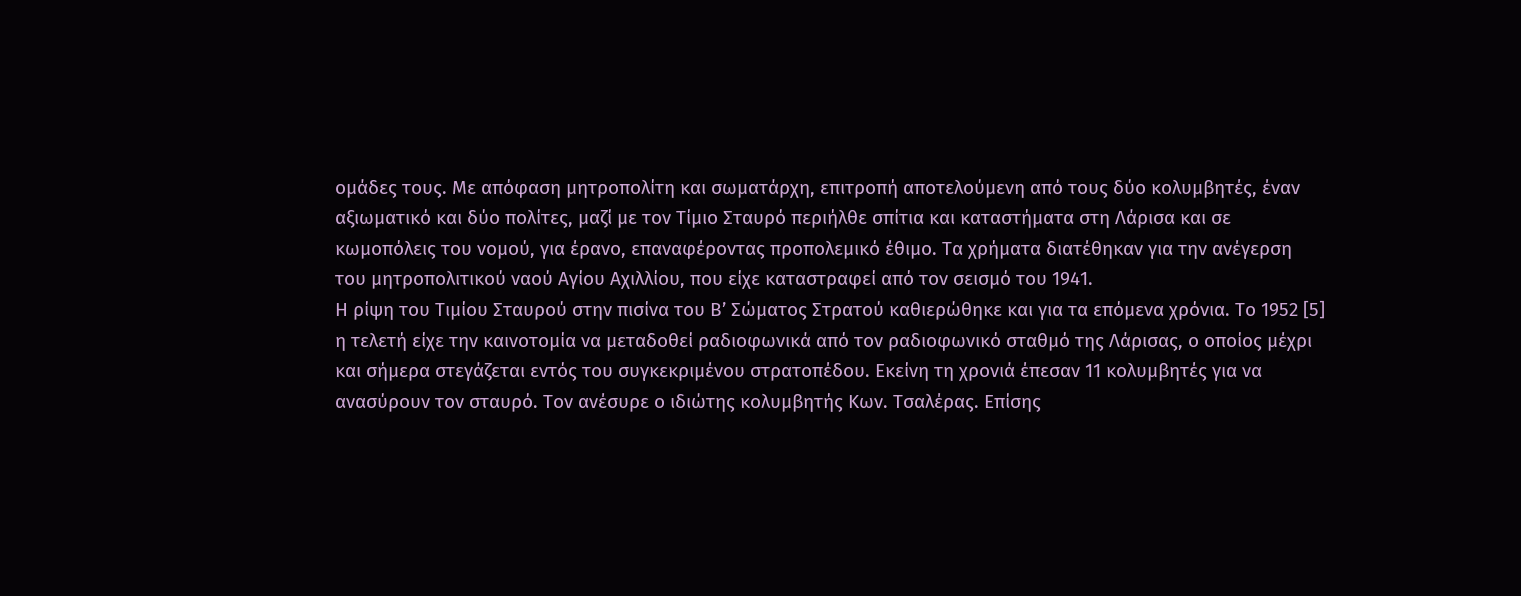ομάδες τους. Με απόφαση μητροπολίτη και σωματάρχη, επιτροπή αποτελούμενη από τους δύο κολυμβητές, έναν αξιωματικό και δύο πολίτες, μαζί με τον Τίμιο Σταυρό περιήλθε σπίτια και καταστήματα στη Λάρισα και σε κωμοπόλεις του νομού, για έρανο, επαναφέροντας προπολεμικό έθιμο. Τα χρήματα διατέθηκαν για την ανέγερση του μητροπολιτικού ναού Αγίου Αχιλλίου, που είχε καταστραφεί από τον σεισμό του 1941.
Η ρίψη του Τιμίου Σταυρού στην πισίνα του Β’ Σώματος Στρατού καθιερώθηκε και για τα επόμενα χρόνια. Το 1952 [5] η τελετή είχε την καινοτομία να μεταδοθεί ραδιοφωνικά από τον ραδιοφωνικό σταθμό της Λάρισας, ο οποίος μέχρι και σήμερα στεγάζεται εντός του συγκεκριμένου στρατοπέδου. Εκείνη τη χρονιά έπεσαν 11 κολυμβητές για να ανασύρουν τον σταυρό. Τον ανέσυρε ο ιδιώτης κολυμβητής Κων. Τσαλέρας. Επίσης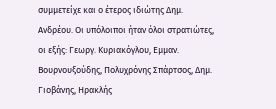συμμετείχε και ο έτερος ιδιώτης Δημ. Ανδρέου. Οι υπόλοιποι ήταν όλοι στρατιώτες, οι εξής: Γεωργ. Κυριακόγλου, Εμμαν. Βουρνουξούδης, Πολυχρόνης Σπάρτσος, Δημ. Γιοβάνης, Ηρακλής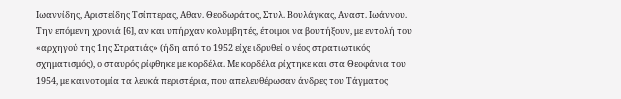Ιωαννίδης, Αριστείδης Τσίπτερας, Αθαν. Θεοδωράτος, Στυλ. Βουλάγκας, Αναστ. Ιωάννου. Την επόμενη χρονιά [6], αν και υπήρχαν κολυμβητές, έτοιμοι να βουτήξουν, με εντολή του «αρχηγού της 1ης Στρατιάς» (ήδη από το 1952 είχε ιδρυθεί ο νέος στρατιωτικός σχηματισμός), ο σταυρός ρίφθηκε με κορδέλα. Με κορδέλα ρίχτηκε και στα Θεοφάνια του 1954, με καινοτομία τα λευκά περιστέρια, που απελευθέρωσαν άνδρες του Τάγματος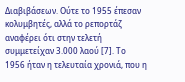Διαβιβάσεων. Ούτε το 1955 έπεσαν κολυμβητές, αλλά το ρεπορτάζ αναφέρει ότι στην τελετή συμμετείχαν 3.000 λαού [7]. Το 1956 ήταν η τελευταία χρονιά, που η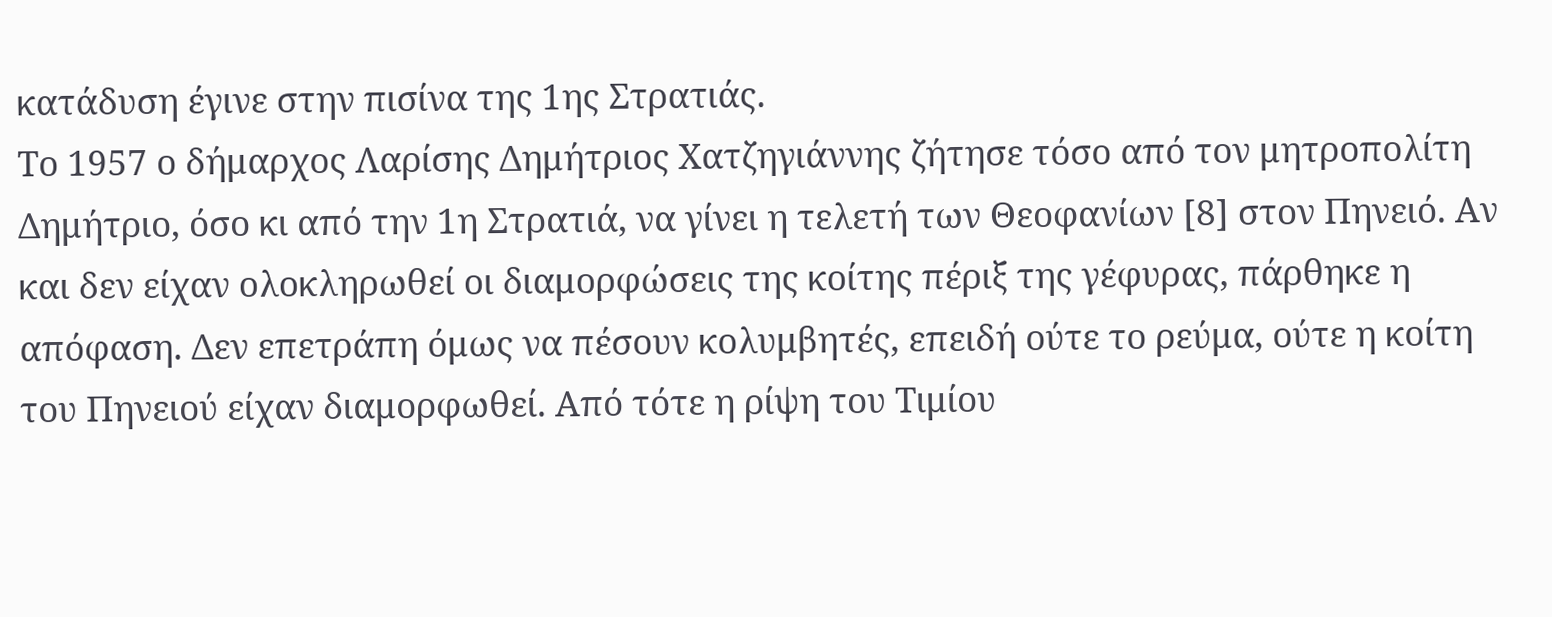κατάδυση έγινε στην πισίνα της 1ης Στρατιάς.
Το 1957 ο δήμαρχος Λαρίσης Δημήτριος Χατζηγιάννης ζήτησε τόσο από τον μητροπολίτη Δημήτριο, όσο κι από την 1η Στρατιά, να γίνει η τελετή των Θεοφανίων [8] στον Πηνειό. Αν και δεν είχαν ολοκληρωθεί οι διαμορφώσεις της κοίτης πέριξ της γέφυρας, πάρθηκε η απόφαση. Δεν επετράπη όμως να πέσουν κολυμβητές, επειδή ούτε το ρεύμα, ούτε η κοίτη του Πηνειού είχαν διαμορφωθεί. Από τότε η ρίψη του Τιμίου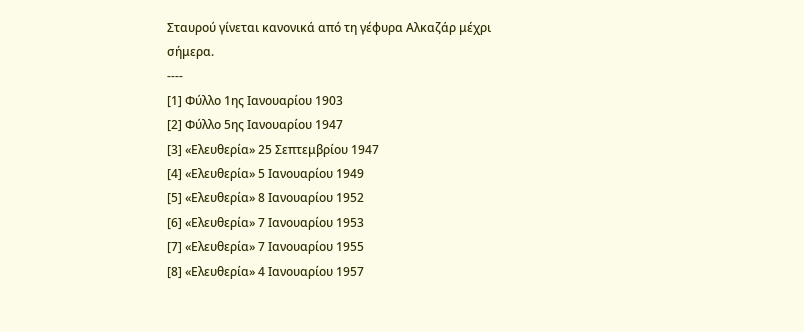Σταυρού γίνεται κανονικά από τη γέφυρα Αλκαζάρ μέχρι σήμερα.
----
[1] Φύλλο 1ης Ιανουαρίου 1903
[2] Φύλλο 5ης Ιανουαρίου 1947
[3] «Ελευθερία» 25 Σεπτεμβρίου 1947
[4] «Ελευθερία» 5 Ιανουαρίου 1949
[5] «Ελευθερία» 8 Ιανουαρίου 1952
[6] «Ελευθερία» 7 Ιανουαρίου 1953
[7] «Ελευθερία» 7 Ιανουαρίου 1955
[8] «Ελευθερία» 4 Ιανουαρίου 1957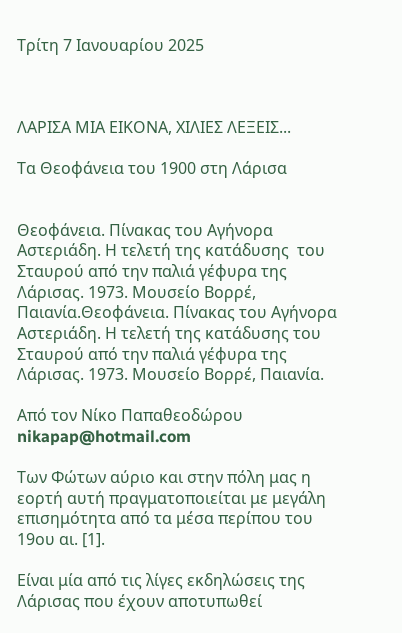Τρίτη 7 Ιανουαρίου 2025



ΛΑΡΙΣΑ ΜΙΑ ΕΙΚΟΝΑ, ΧΙΛΙΕΣ ΛΕΞΕΙΣ...

Τα Θεοφάνεια του 1900 στη Λάρισα


Θεοφάνεια. Πίνακας του Αγήνορα Αστεριάδη. Η τελετή της κατάδυσης  του Σταυρού από την παλιά γέφυρα της Λάρισας. 1973. Μουσείο Βορρέ, Παιανία.Θεοφάνεια. Πίνακας του Αγήνορα Αστεριάδη. Η τελετή της κατάδυσης του Σταυρού από την παλιά γέφυρα της Λάρισας. 1973. Μουσείο Βορρέ, Παιανία.

Από τον Νίκο Παπαθεοδώρου
nikapap@hotmail.com

Των Φώτων αύριο και στην πόλη μας η εορτή αυτή πραγματοποιείται με μεγάλη επισημότητα από τα μέσα περίπου του 19ου αι. [1].

Είναι μία από τις λίγες εκδηλώσεις της Λάρισας που έχουν αποτυπωθεί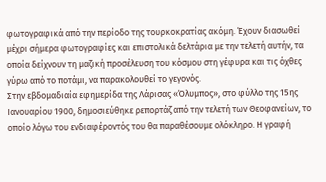φωτογραφικά από την περίοδο της τουρκοκρατίας ακόμη. Έχουν διασωθεί μέχρι σήμερα φωτογραφίες και επιστολικά δελτάρια με την τελετή αυτήν, τα οποία δείχνουν τη μαζική προσέλευση του κόσμου στη γέφυρα και τις όχθες γύρω από το ποτάμι, να παρακολουθεί το γεγονός.
Στην εβδομαδιαία εφημερίδα της Λάρισας «Όλυμπος», στο φύλλο της 15ης Ιανουαρίου 1900, δημοσιεύθηκε ρεπορτάζ από την τελετή των Θεοφανείων, το οποίο λόγω του ενδιαφέροντός του θα παραθέσουμε ολόκληρο. Η γραφή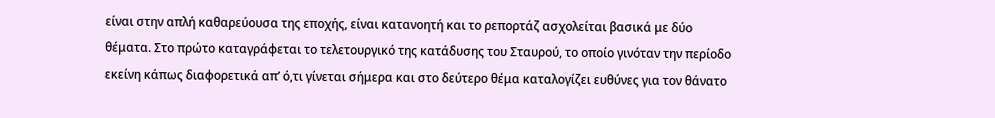είναι στην απλή καθαρεύουσα της εποχής, είναι κατανοητή και το ρεπορτάζ ασχολείται βασικά με δύο θέματα. Στο πρώτο καταγράφεται το τελετουργικό της κατάδυσης του Σταυρού, το οποίο γινόταν την περίοδο εκείνη κάπως διαφορετικά απ’ ό,τι γίνεται σήμερα και στο δεύτερο θέμα καταλογίζει ευθύνες για τον θάνατο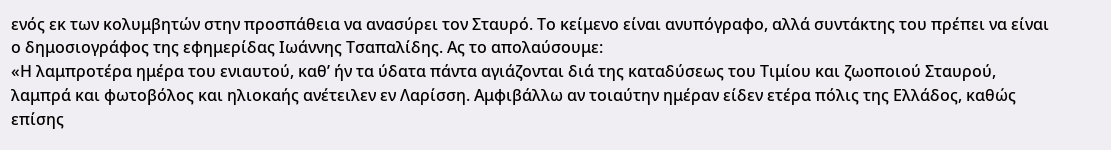ενός εκ των κολυμβητών στην προσπάθεια να ανασύρει τον Σταυρό. Το κείμενο είναι ανυπόγραφο, αλλά συντάκτης του πρέπει να είναι ο δημοσιογράφος της εφημερίδας Ιωάννης Τσαπαλίδης. Ας το απολαύσουμε:
«Η λαμπροτέρα ημέρα του ενιαυτού, καθ’ ήν τα ύδατα πάντα αγιάζονται διά της καταδύσεως του Τιμίου και ζωοποιού Σταυρού, λαμπρά και φωτοβόλος και ηλιοκαής ανέτειλεν εν Λαρίσση. Αμφιβάλλω αν τοιαύτην ημέραν είδεν ετέρα πόλις της Ελλάδος, καθώς επίσης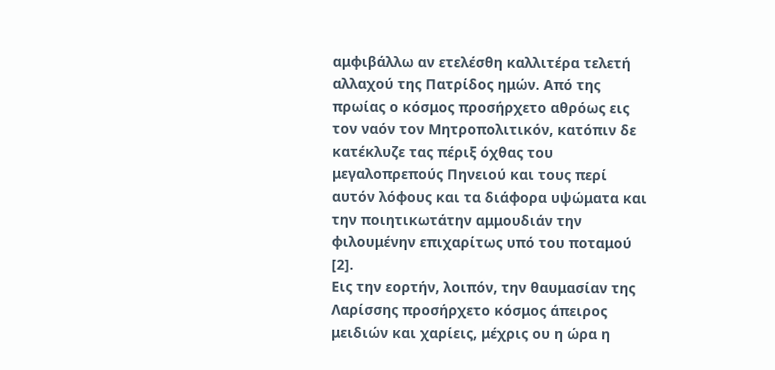αμφιβάλλω αν ετελέσθη καλλιτέρα τελετή αλλαχού της Πατρίδος ημών. Από της πρωίας ο κόσμος προσήρχετο αθρόως εις τον ναόν τον Μητροπολιτικόν, κατόπιν δε κατέκλυζε τας πέριξ όχθας του μεγαλοπρεπούς Πηνειού και τους περί αυτόν λόφους και τα διάφορα υψώματα και την ποιητικωτάτην αμμουδιάν την φιλουμένην επιχαρίτως υπό του ποταμού [2].
Εις την εορτήν, λοιπόν, την θαυμασίαν της Λαρίσσης προσήρχετο κόσμος άπειρος μειδιών και χαρίεις, μέχρις ου η ώρα η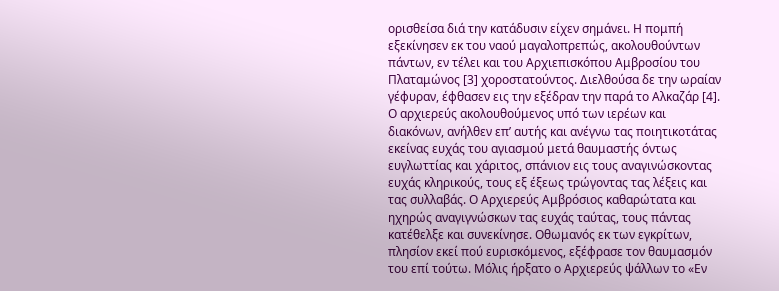ορισθείσα διά την κατάδυσιν είχεν σημάνει. Η πομπή εξεκίνησεν εκ του ναού μαγαλοπρεπώς, ακολουθούντων πάντων, εν τέλει και του Αρχιεπισκόπου Αμβροσίου του Πλαταμώνος [3] χοροστατούντος. Διελθούσα δε την ωραίαν γέφυραν, έφθασεν εις την εξέδραν την παρά το Αλκαζάρ [4]. Ο αρχιερεύς ακολουθούμενος υπό των ιερέων και διακόνων, ανήλθεν επ’ αυτής και ανέγνω τας ποιητικοτάτας εκείνας ευχάς του αγιασμού μετά θαυμαστής όντως ευγλωττίας και χάριτος, σπάνιον εις τους αναγινώσκοντας ευχάς κληρικούς, τους εξ έξεως τρώγοντας τας λέξεις και τας συλλαβάς. Ο Αρχιερεύς Αμβρόσιος καθαρώτατα και ηχηρώς αναγιγνώσκων τας ευχάς ταύτας, τους πάντας κατέθελξε και συνεκίνησε. Οθωμανός εκ των εγκρίτων, πλησίον εκεί πού ευρισκόμενος, εξέφρασε τον θαυμασμόν του επί τούτω. Μόλις ήρξατο ο Αρχιερεύς ψάλλων το «Εν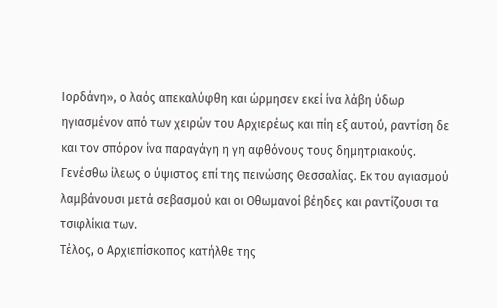Ιορδάνη», ο λαός απεκαλύφθη και ώρμησεν εκεί ίνα λάβη ύδωρ ηγιασμένον από των χειρών του Αρχιερέως και πίη εξ αυτού, ραντίση δε και τον σπόρον ίνα παραγάγη η γη αφθόνους τους δημητριακούς. Γενέσθω ίλεως ο ύψιστος επί της πεινώσης Θεσσαλίας. Εκ του αγιασμού λαμβάνουσι μετά σεβασμού και οι Οθωμανοί βέηδες και ραντίζουσι τα τσιφλίκια των.
Τέλος, ο Αρχιεπίσκοπος κατήλθε της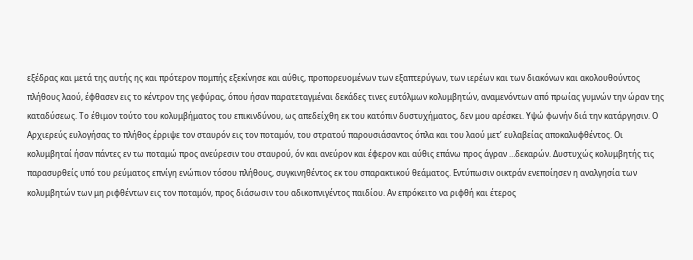εξέδρας και μετά της αυτής ης και πρότερον πομπής εξεκίνησε και αύθις, προπορευομένων των εξαπτερύγων, των ιερέων και των διακόνων και ακολουθούντος πλήθους λαού, έφθασεν εις το κέντρον της γεφύρας, όπου ήσαν παρατεταγμέναι δεκάδες τινες ευτόλμων κολυμβητών, αναμενόντων από πρωίας γυμνών την ώραν της καταδύσεως. Το έθιμον τούτο του κολυμβήματος του επικινδύνου, ως απεδείχθη εκ του κατόπιν δυστυχήματος, δεν μου αρέσκει. Υψώ φωνήν διά την κατάργησιν. Ο Αρχιερεύς ευλογήσας το πλήθος έρριψε τον σταυρόν εις τον ποταμόν, του στρατού παρουσιάσαντος όπλα και του λαού μετ’ ευλαβείας αποκαλυφθέντος. Οι κολυμβηταί ήσαν πάντες εν τω ποταμώ προς ανεύρεσιν του σταυρού, όν και ανεύρον και έφερον και αύθις επάνω προς άγραν …δεκαρών. Δυστυχώς κολυμβητής τις παρασυρθείς υπό του ρεύματος επνίγη ενώπιον τόσου πλήθους, συγκινηθέντος εκ του σπαρακτικού θεάματος. Εντύπωσιν οικτράν ενεποίησεν η αναλγησία των κολυμβητών των μη ριφθέντων εις τον ποταμόν, προς διάσωσιν του αδικοπνιγέντος παιδίου. Αν επρόκειτο να ριφθή και έτερος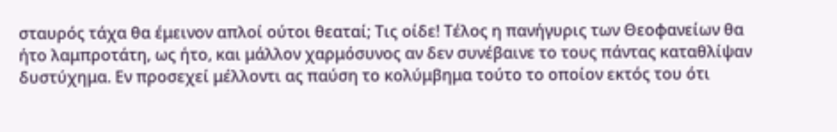σταυρός τάχα θα έμεινον απλοί ούτοι θεαταί; Τις οίδε! Τέλος η πανήγυρις των Θεοφανείων θα ήτο λαμπροτάτη, ως ήτο, και μάλλον χαρμόσυνος αν δεν συνέβαινε το τους πάντας καταθλίψαν δυστύχημα. Εν προσεχεί μέλλοντι ας παύση το κολύμβημα τούτο το οποίον εκτός του ότι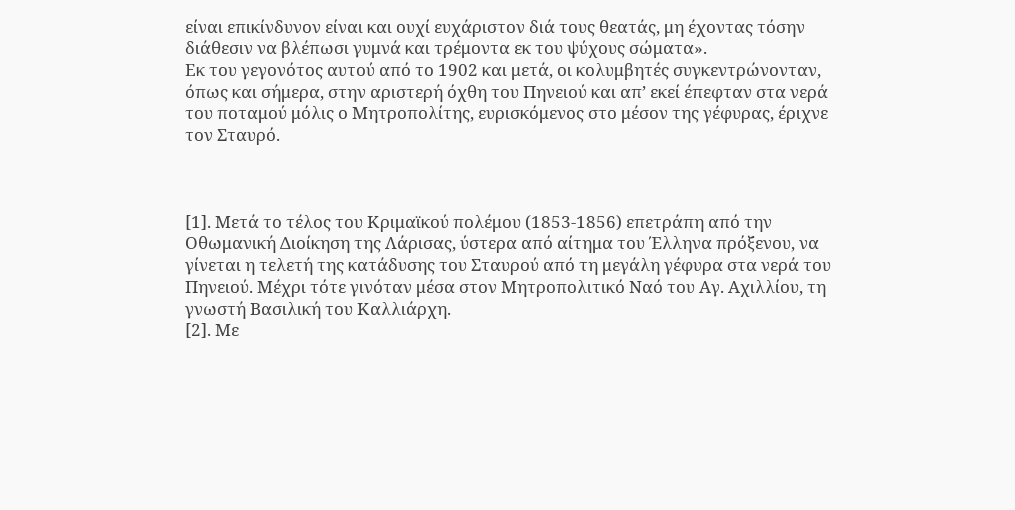είναι επικίνδυνον είναι και ουχί ευχάριστον διά τους θεατάς, μη έχοντας τόσην διάθεσιν να βλέπωσι γυμνά και τρέμοντα εκ του ψύχους σώματα».
Εκ του γεγονότος αυτού από το 1902 και μετά, οι κολυμβητές συγκεντρώνονταν, όπως και σήμερα, στην αριστερή όχθη του Πηνειού και απ’ εκεί έπεφταν στα νερά του ποταμού μόλις ο Μητροπολίτης, ευρισκόμενος στο μέσον της γέφυρας, έριχνε τον Σταυρό.



[1]. Μετά το τέλος του Κριμαϊκού πολέμου (1853-1856) επετράπη από την Οθωμανική Διοίκηση της Λάρισας, ύστερα από αίτημα του Έλληνα πρόξενου, να γίνεται η τελετή της κατάδυσης του Σταυρού από τη μεγάλη γέφυρα στα νερά του Πηνειού. Μέχρι τότε γινόταν μέσα στον Μητροπολιτικό Ναό του Αγ. Αχιλλίου, τη γνωστή Βασιλική του Καλλιάρχη.
[2]. Με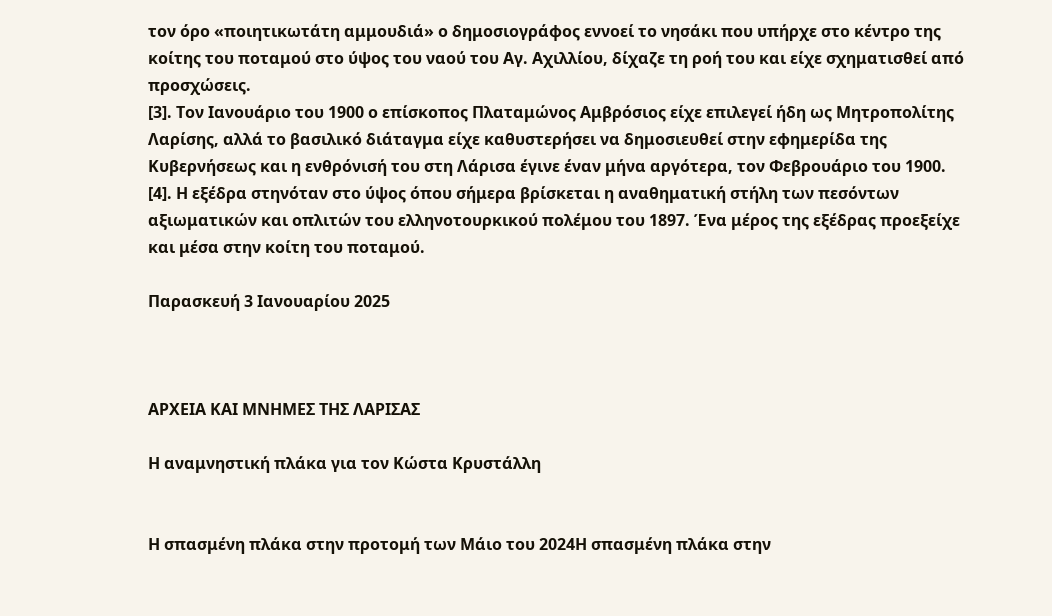τον όρο «ποιητικωτάτη αμμουδιά» ο δημοσιογράφος εννοεί το νησάκι που υπήρχε στο κέντρο της κοίτης του ποταμού στο ύψος του ναού του Αγ. Αχιλλίου, δίχαζε τη ροή του και είχε σχηματισθεί από προσχώσεις.
[3]. Τον Ιανουάριο του 1900 ο επίσκοπος Πλαταμώνος Αμβρόσιος είχε επιλεγεί ήδη ως Μητροπολίτης Λαρίσης, αλλά το βασιλικό διάταγμα είχε καθυστερήσει να δημοσιευθεί στην εφημερίδα της Κυβερνήσεως και η ενθρόνισή του στη Λάρισα έγινε έναν μήνα αργότερα, τον Φεβρουάριο του 1900.
[4]. Η εξέδρα στηνόταν στο ύψος όπου σήμερα βρίσκεται η αναθηματική στήλη των πεσόντων αξιωματικών και οπλιτών του ελληνοτουρκικού πολέμου του 1897. Ένα μέρος της εξέδρας προεξείχε και μέσα στην κοίτη του ποταμού.

Παρασκευή 3 Ιανουαρίου 2025



ΑΡΧΕΙΑ ΚΑΙ ΜΝΗΜΕΣ ΤΗΣ ΛΑΡΙΣΑΣ

Η αναμνηστική πλάκα για τον Κώστα Κρυστάλλη


Η σπασμένη πλάκα στην προτομή των Μάιο του 2024Η σπασμένη πλάκα στην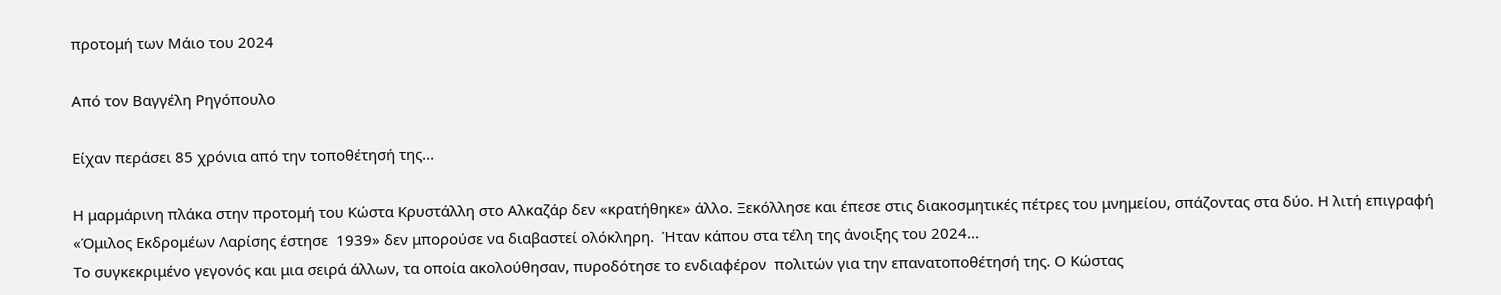προτομή των Μάιο του 2024

Από τον Βαγγέλη Ρηγόπουλο

Είχαν περάσει 85 χρόνια από την τοποθέτησή της...

Η μαρμάρινη πλάκα στην προτομή του Κώστα Κρυστάλλη στο Αλκαζάρ δεν «κρατήθηκε» άλλο. Ξεκόλλησε και έπεσε στις διακοσμητικές πέτρες του μνημείου, σπάζοντας στα δύο. Η λιτή επιγραφή «Όμιλος Εκδρομέων Λαρίσης έστησε  1939» δεν μπορούσε να διαβαστεί ολόκληρη.  Ήταν κάπου στα τέλη της άνοιξης του 2024...
Το συγκεκριμένο γεγονός και μια σειρά άλλων, τα οποία ακολούθησαν, πυροδότησε το ενδιαφέρον  πολιτών για την επανατοποθέτησή της. Ο Κώστας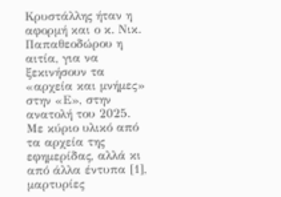Κρυστάλλης ήταν η αφορμή και ο κ. Νικ. Παπαθεοδώρου η αιτία, για να ξεκινήσουν τα «αρχεία και μνήμες» στην «Ε», στην ανατολή του 2025.
Με κύριο υλικό από τα αρχεία της εφημερίδας, αλλά κι από άλλα έντυπα [1], μαρτυρίες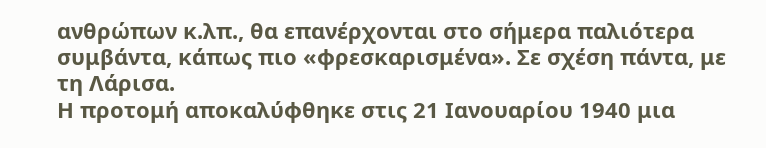ανθρώπων κ.λπ., θα επανέρχονται στο σήμερα παλιότερα συμβάντα, κάπως πιο «φρεσκαρισμένα». Σε σχέση πάντα, με τη Λάρισα.
Η προτομή αποκαλύφθηκε στις 21 Ιανουαρίου 1940 μια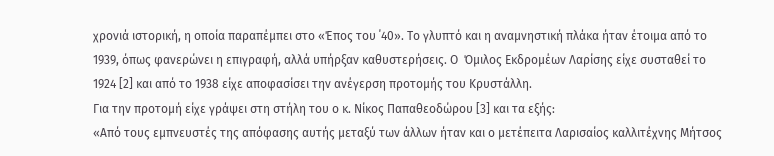χρονιά ιστορική, η οποία παραπέμπει στο «Έπος του ΄40». Το γλυπτό και η αναμνηστική πλάκα ήταν έτοιμα από το 1939, όπως φανερώνει η επιγραφή, αλλά υπήρξαν καθυστερήσεις. Ο  Όμιλος Εκδρομέων Λαρίσης είχε συσταθεί το 1924 [2] και από το 1938 είχε αποφασίσει την ανέγερση προτομής του Κρυστάλλη.
Για την προτομή είχε γράψει στη στήλη του ο κ. Νίκος Παπαθεοδώρου [3] και τα εξής:
«Από τους εμπνευστές της απόφασης αυτής μεταξύ των άλλων ήταν και ο μετέπειτα Λαρισαίος καλλιτέχνης Μήτσος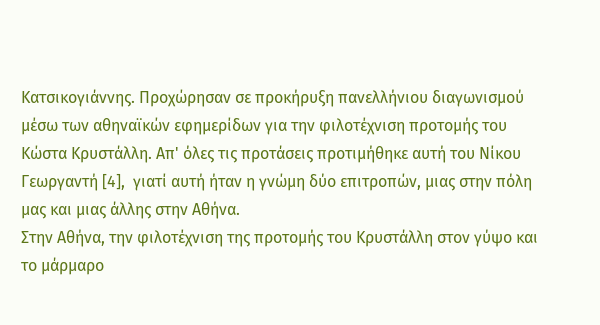Κατσικογιάννης. Προχώρησαν σε προκήρυξη πανελλήνιου διαγωνισμού μέσω των αθηναϊκών εφημερίδων για την φιλοτέχνιση προτομής του Κώστα Κρυστάλλη. Απ' όλες τις προτάσεις προτιμήθηκε αυτή του Νίκου Γεωργαντή [4],  γιατί αυτή ήταν η γνώμη δύο επιτροπών, μιας στην πόλη μας και μιας άλλης στην Αθήνα.
Στην Αθήνα, την φιλοτέχνιση της προτομής του Κρυστάλλη στον γύψο και το μάρμαρο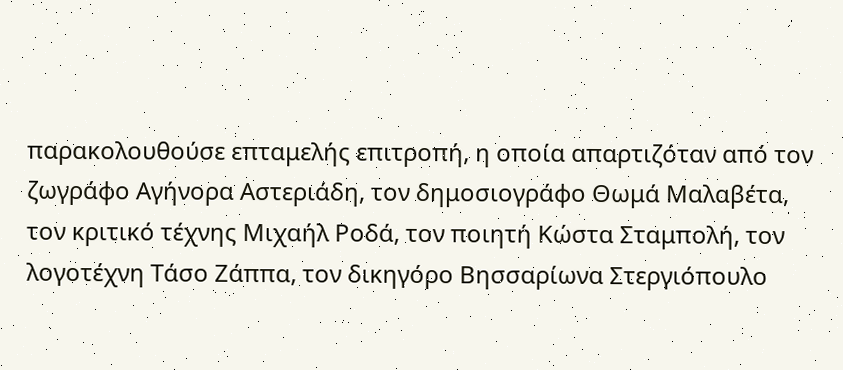παρακολουθούσε επταμελής επιτροπή, η οποία απαρτιζόταν από τον ζωγράφο Αγήνορα Αστεριάδη, τον δημοσιογράφο Θωμά Μαλαβέτα, τον κριτικό τέχνης Μιχαήλ Ροδά, τον ποιητή Κώστα Σταμπολή, τον λογοτέχνη Τάσο Ζάππα, τον δικηγόρο Βησσαρίωνα Στεργιόπουλο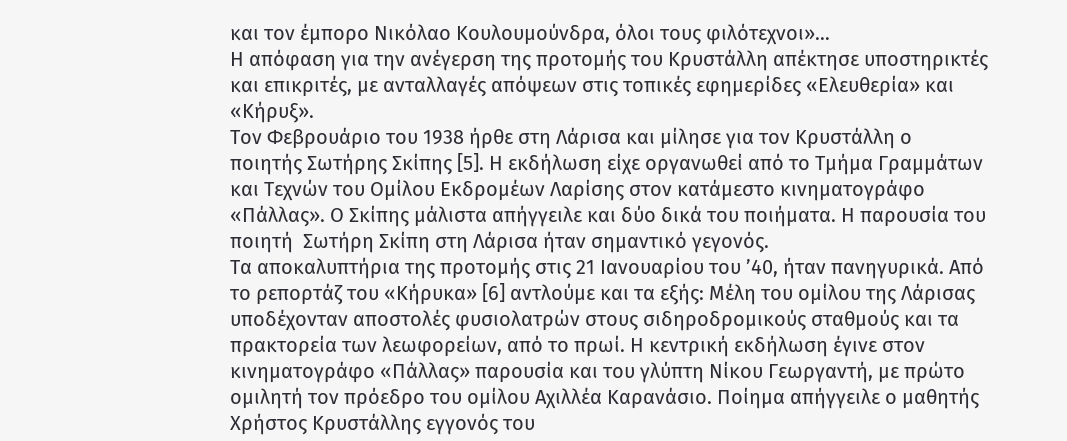και τον έμπορο Νικόλαο Κουλουμούνδρα, όλοι τους φιλότεχνοι»…
Η απόφαση για την ανέγερση της προτομής του Κρυστάλλη απέκτησε υποστηρικτές και επικριτές, με ανταλλαγές απόψεων στις τοπικές εφημερίδες «Ελευθερία» και «Κήρυξ».
Τον Φεβρουάριο του 1938 ήρθε στη Λάρισα και μίλησε για τον Κρυστάλλη ο ποιητής Σωτήρης Σκίπης [5]. Η εκδήλωση είχε οργανωθεί από το Τμήμα Γραμμάτων και Τεχνών του Ομίλου Εκδρομέων Λαρίσης στον κατάμεστο κινηματογράφο «Πάλλας». Ο Σκίπης μάλιστα απήγγειλε και δύο δικά του ποιήματα. Η παρουσία του ποιητή  Σωτήρη Σκίπη στη Λάρισα ήταν σημαντικό γεγονός.
Τα αποκαλυπτήρια της προτομής στις 21 Ιανουαρίου του ’40, ήταν πανηγυρικά. Από το ρεπορτάζ του «Κήρυκα» [6] αντλούμε και τα εξής: Μέλη του ομίλου της Λάρισας υποδέχονταν αποστολές φυσιολατρών στους σιδηροδρομικούς σταθμούς και τα πρακτορεία των λεωφορείων, από το πρωί. Η κεντρική εκδήλωση έγινε στον κινηματογράφο «Πάλλας» παρουσία και του γλύπτη Νίκου Γεωργαντή, με πρώτο ομιλητή τον πρόεδρο του ομίλου Αχιλλέα Καρανάσιο. Ποίημα απήγγειλε ο μαθητής Χρήστος Κρυστάλλης εγγονός του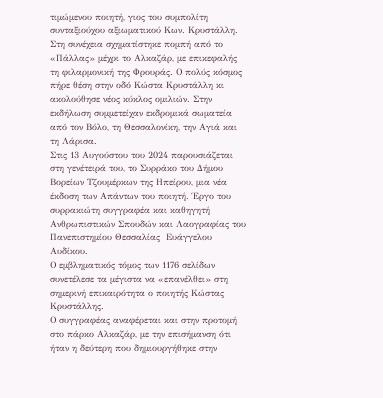τιμώμενου ποιητή, γιος του συμπολίτη συνταξιούχου αξιωματικού Κων. Κρυστάλλη.
Στη συνέχεια σχηματίστηκε πομπή από το «Πάλλας» μέχρι το Αλκαζάρ, με επικεφαλής τη φιλαρμονική της Φρουράς. Ο πολύς κόσμος πήρε θέση στην οδό Κώστα Κρυστάλλη κι ακολούθησε νέος κύκλος ομιλιών. Στην εκδήλωση συμμετείχαν εκδρομικά σωματεία από τον Βόλο, τη Θεσσαλονίκη, την Αγιά και τη Λάρισα.
Στις 13 Αυγούστου του 2024 παρουσιάζεται στη γενέτειρά του, το Συρράκο του Δήμου Βορείων Τζουμέρκων της Ηπείρου, μια νέα έκδοση των Απάντων του ποιητή. Έργο του συρρακιώτη συγγραφέα και καθηγητή Ανθρωπιστικών Σπουδών και Λαογραφίας του Πανεπιστημίου Θεσσαλίας  Ευάγγελου Αυδίκου.
Ο εμβληματικός τόμος των 1176 σελίδων συνετέλεσε τα μέγιστα να «επανέλθει» στη σημερινή επικαιρότητα ο ποιητής Κώστας Κρυστάλλης.
Ο συγγραφέας αναφέρεται και στην προτομή στο πάρκο Αλκαζάρ, με την επισήμανση ότι ήταν η δεύτερη που δημιουργήθηκε στην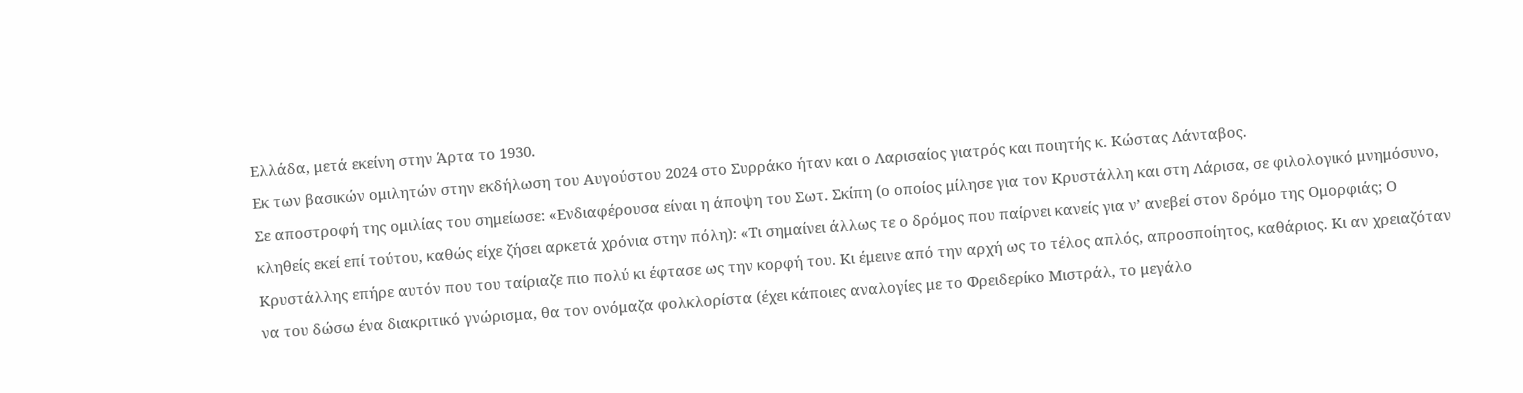Ελλάδα, μετά εκείνη στην Άρτα το 1930.
Εκ των βασικών ομιλητών στην εκδήλωση του Αυγούστου 2024 στο Συρράκο ήταν και ο Λαρισαίος γιατρός και ποιητής κ. Κώστας Λάνταβος.
Σε αποστροφή της ομιλίας του σημείωσε: «Ενδιαφέρουσα είναι η άποψη του Σωτ. Σκίπη (ο οποίος μίλησε για τον Κρυστάλλη και στη Λάρισα, σε φιλολογικό μνημόσυνο, κληθείς εκεί επί τούτου, καθώς είχε ζήσει αρκετά χρόνια στην πόλη): «Τι σημαίνει άλλως τε ο δρόμος που παίρνει κανείς για ν’ ανεβεί στον δρόμο της Ομορφιάς; Ο Κρυστάλλης επήρε αυτόν που του ταίριαζε πιο πολύ κι έφτασε ως την κορφή του. Κι έμεινε από την αρχή ως το τέλος απλός, απροσποίητος, καθάριος. Κι αν χρειαζόταν να του δώσω ένα διακριτικό γνώρισμα, θα τον ονόμαζα φολκλορίστα (έχει κάποιες αναλογίες με το Φρειδερίκo Μιστράλ, το μεγάλο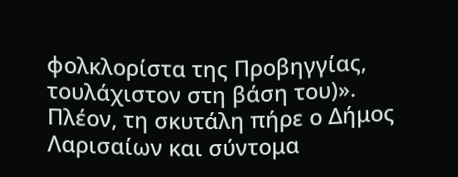φολκλορίστα της Προβηγγίας, τουλάχιστον στη βάση του)».
Πλέον, τη σκυτάλη πήρε ο Δήμος Λαρισαίων και σύντομα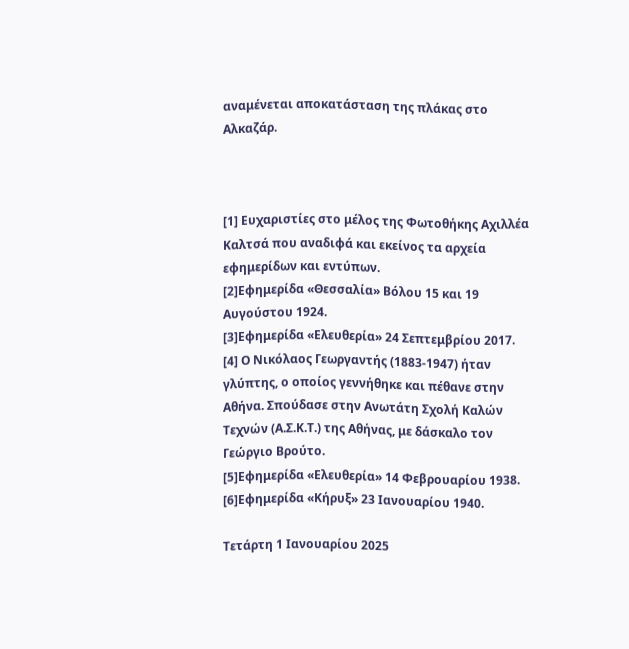αναμένεται αποκατάσταση της πλάκας στο Αλκαζάρ.



[1] Ευχαριστίες στο μέλος της Φωτοθήκης Αχιλλέα Καλτσά που αναδιφά και εκείνος τα αρχεία εφημερίδων και εντύπων.
[2]Εφημερίδα «Θεσσαλία» Βόλου 15 και 19 Αυγούστου 1924.
[3]Εφημερίδα «Ελευθερία» 24 Σεπτεμβρίου 2017.
[4] Ο Νικόλαος Γεωργαντής (1883-1947) ήταν γλύπτης, ο οποίος γεννήθηκε και πέθανε στην Αθήνα. Σπούδασε στην Ανωτάτη Σχολή Καλών Τεχνών (Α.Σ.Κ.Τ.) της Αθήνας, με δάσκαλο τον Γεώργιο Βρούτο.
[5]Εφημερίδα «Ελευθερία» 14 Φεβρουαρίου 1938.
[6]Εφημερίδα «Κήρυξ» 23 Ιανουαρίου 1940.

Τετάρτη 1 Ιανουαρίου 2025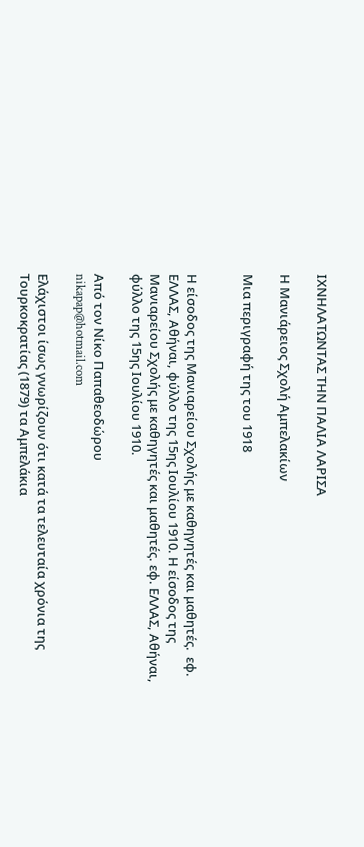ΙΧΝΗΛΑΤΩΝΤΑΣ ΤΗΝ ΠΑΛΙΑ ΛΑΡΙΣΑ

Η Μανιάρειος Σχολή Αμπελακίων

Μια περιγραφή της του 1918


Η είσοδος της Μανιαρείου Σχολής με καθηγητές και μαθητές.  εφ. ΕΛΛΑΣ, Αθήναι, φύλλο της 15ης Ιουλίου 1910. Η είσοδος της Μανιαρείου Σχολής με καθηγητές και μαθητές. εφ. ΕΛΛΑΣ, Αθήναι, φύλλο της 15ης Ιουλίου 1910.

Από τον Νίκο Παπαθεοδώρου
nikapap@hotmail.com

Ελάχιστοι ίσως γνωρίζουν ότι κατά τα τελευταία χρόνια της Τουρκοκρατίας (1879) τα Αμπελάκια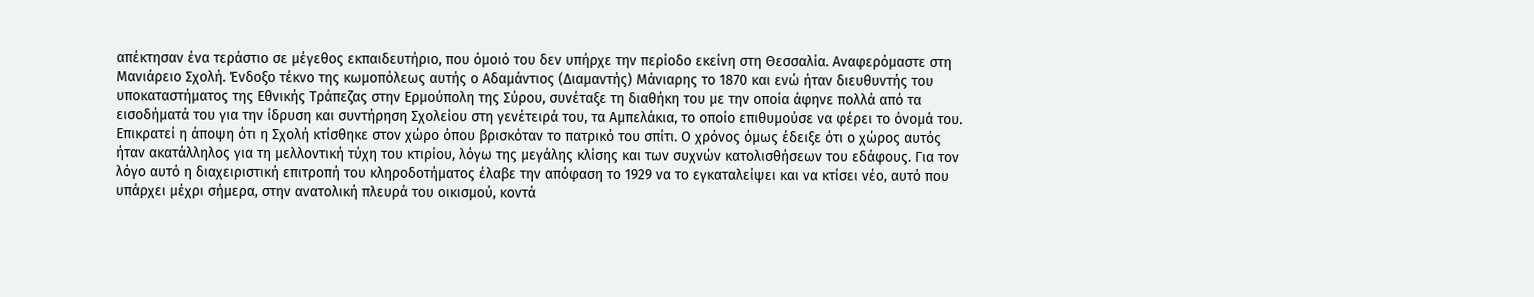απέκτησαν ένα τεράστιο σε μέγεθος εκπαιδευτήριο, που όμοιό του δεν υπήρχε την περίοδο εκείνη στη Θεσσαλία. Αναφερόμαστε στη Μανιάρειο Σχολή. Ένδοξο τέκνο της κωμοπόλεως αυτής ο Αδαμάντιος (Διαμαντής) Μάνιαρης το 1870 και ενώ ήταν διευθυντής του υποκαταστήματος της Εθνικής Τράπεζας στην Ερμούπολη της Σύρου, συνέταξε τη διαθήκη του με την οποία άφηνε πολλά από τα εισοδήματά του για την ίδρυση και συντήρηση Σχολείου στη γενέτειρά του, τα Αμπελάκια, το οποίο επιθυμούσε να φέρει το όνομά του. Επικρατεί η άποψη ότι η Σχολή κτίσθηκε στον χώρο όπου βρισκόταν το πατρικό του σπίτι. Ο χρόνος όμως έδειξε ότι ο χώρος αυτός ήταν ακατάλληλος για τη μελλοντική τύχη του κτιρίου, λόγω της μεγάλης κλίσης και των συχνών κατολισθήσεων του εδάφους. Για τον λόγο αυτό η διαχειριστική επιτροπή του κληροδοτήματος έλαβε την απόφαση το 1929 να το εγκαταλείψει και να κτίσει νέο, αυτό που υπάρχει μέχρι σήμερα, στην ανατολική πλευρά του οικισμού, κοντά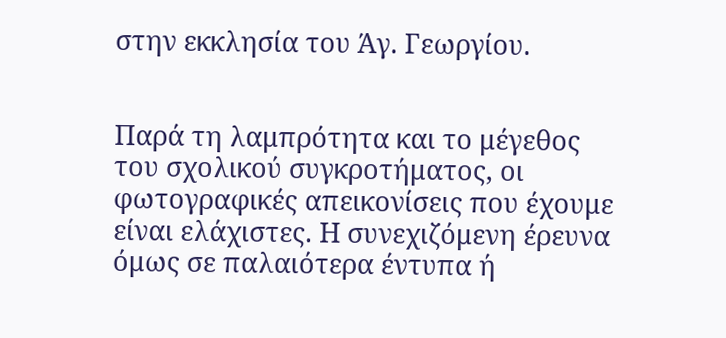στην εκκλησία του Άγ. Γεωργίου.


Παρά τη λαμπρότητα και το μέγεθος του σχολικού συγκροτήματος, οι φωτογραφικές απεικονίσεις που έχουμε είναι ελάχιστες. Η συνεχιζόμενη έρευνα όμως σε παλαιότερα έντυπα ή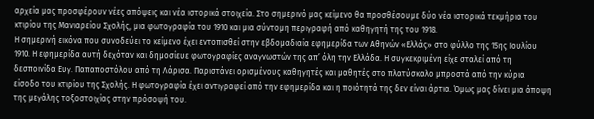αρχεία μας προσφέρουν νέες απόψεις και νέα ιστορικά στοιχεία. Στο σημερινό μας κείμενο θα προσθέσουμε δύο νέα ιστορικά τεκμήρια του κτιρίου της Μανιαρείου Σχολής, μια φωτογραφία του 1910 και μια σύντομη περιγραφή από καθηγητή της του 1918.
Η σημερινή εικόνα που συνοδεύει το κείμενο έχει εντοπισθεί στην εβδομαδιαία εφημερίδα των Αθηνών «Ελλάς» στο φύλλο της 15ης Ιουλίου 1910. Η εφημερίδα αυτή δεχόταν και δημοσίευε φωτογραφίες αναγνωστών της απ’ όλη την Ελλάδα. Η συγκεκριμένη είχε σταλεί από τη δεσποινίδα Ευγ. Παπαποστόλου από τη Λάρισα. Παριστάνει ορισμένους καθηγητές και μαθητές στο πλατύσκαλο μπροστά από την κύρια είσοδο του κτιρίου της Σχολής. Η φωτογραφία έχει αντιγραφεί από την εφημερίδα και η ποιότητά της δεν είναι άρτια. Όμως μας δίνει μια άποψη της μεγάλης τοξοστοιχίας στην πρόσοψή του.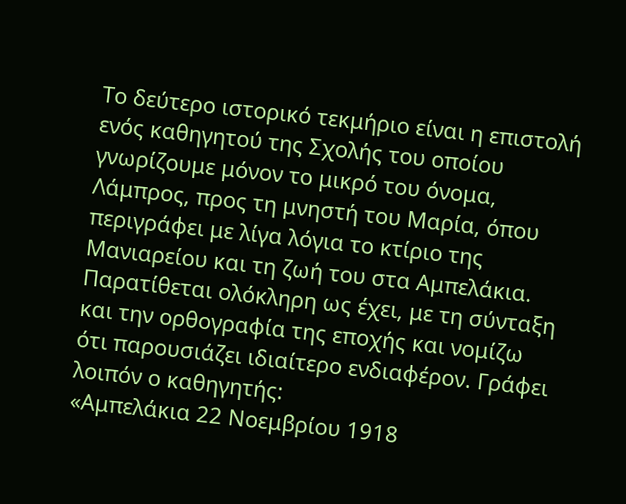Το δεύτερο ιστορικό τεκμήριο είναι η επιστολή ενός καθηγητού της Σχολής του οποίου γνωρίζουμε μόνον το μικρό του όνομα, Λάμπρος, προς τη μνηστή του Μαρία, όπου περιγράφει με λίγα λόγια το κτίριο της Μανιαρείου και τη ζωή του στα Αμπελάκια. Παρατίθεται ολόκληρη ως έχει, με τη σύνταξη και την ορθογραφία της εποχής και νομίζω ότι παρουσιάζει ιδιαίτερο ενδιαφέρον. Γράφει λοιπόν ο καθηγητής:
«Αμπελάκια 22 Νοεμβρίου 1918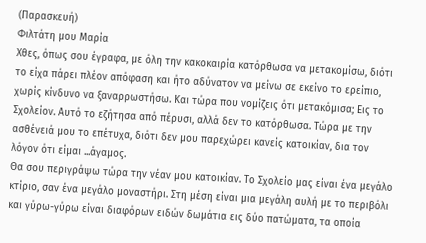(Παρασκευή)
Φιλτάτη μου Μαρία
Χθες, όπως σου έγραφα, με όλη την κακοκαιρία κατόρθωσα να μετακομίσω, διότι το είχα πάρει πλέον απόφαση και ήτο αδύνατον να μείνω σε εκείνο το ερείπιο, χωρίς κίνδυνο να ξαναρρωστήσω. Και τώρα που νομίζεις ότι μετακόμισα; Εις το Σχολείον. Αυτό το εζήτησα από πέρυσι, αλλά δεν το κατόρθωσα. Τώρα με την ασθένειά μου το επέτυχα, διότι δεν μου παρεχώρει κανείς κατοικίαν, δια τον λόγον ότι είμαι ...άγαμος.
Θα σου περιγράψω τώρα την νέαν μου κατοικίαν. Το Σχολείο μας είναι ένα μεγάλο κτίριο, σαν ένα μεγάλο μοναστήρι. Στη μέση είναι μια μεγάλη αυλή με το περιβόλι και γύρω-γύρω είναι διαφόρων ειδών δωμάτια εις δύο πατώματα, τα οποία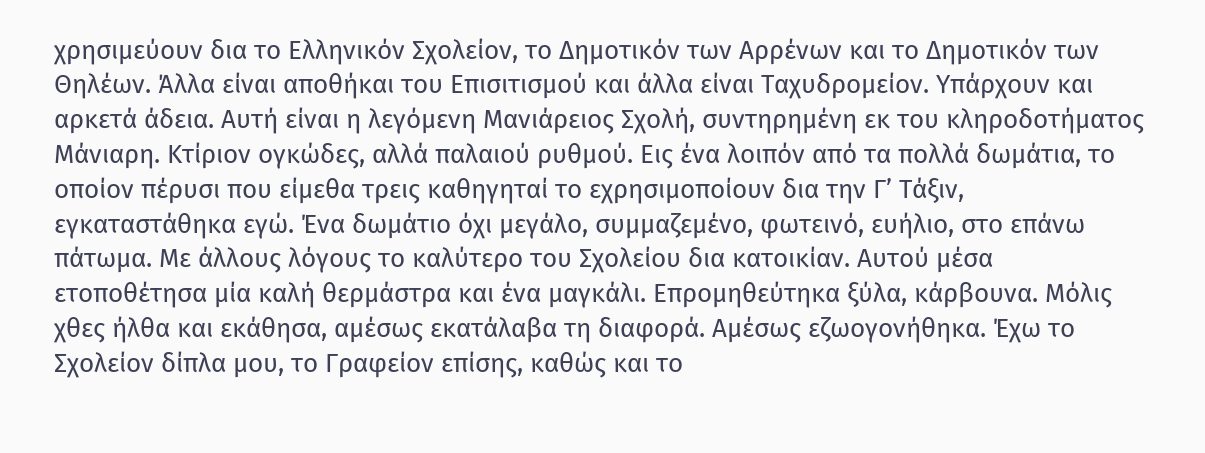χρησιμεύουν δια το Ελληνικόν Σχολείον, το Δημοτικόν των Αρρένων και το Δημοτικόν των Θηλέων. Άλλα είναι αποθήκαι του Επισιτισμού και άλλα είναι Ταχυδρομείον. Υπάρχουν και αρκετά άδεια. Αυτή είναι η λεγόμενη Μανιάρειος Σχολή, συντηρημένη εκ του κληροδοτήματος Μάνιαρη. Κτίριον ογκώδες, αλλά παλαιού ρυθμού. Εις ένα λοιπόν από τα πολλά δωμάτια, το οποίον πέρυσι που είμεθα τρεις καθηγηταί το εχρησιμοποίουν δια την Γ’ Τάξιν, εγκαταστάθηκα εγώ. Ένα δωμάτιο όχι μεγάλο, συμμαζεμένο, φωτεινό, ευήλιο, στο επάνω πάτωμα. Με άλλους λόγους το καλύτερο του Σχολείου δια κατοικίαν. Αυτού μέσα ετοποθέτησα μία καλή θερμάστρα και ένα μαγκάλι. Επρομηθεύτηκα ξύλα, κάρβουνα. Μόλις χθες ήλθα και εκάθησα, αμέσως εκατάλαβα τη διαφορά. Αμέσως εζωογονήθηκα. Έχω το Σχολείον δίπλα μου, το Γραφείον επίσης, καθώς και το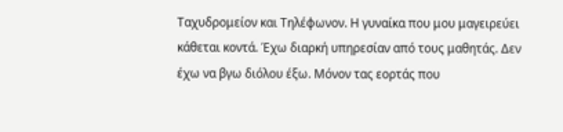Ταχυδρομείον και Τηλέφωνον. Η γυναίκα που μου μαγειρεύει κάθεται κοντά. Έχω διαρκή υπηρεσίαν από τους μαθητάς. Δεν έχω να βγω διόλου έξω. Μόνον τας εορτάς που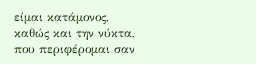είμαι κατάμονος, καθώς και την νύκτα, που περιφέρομαι σαν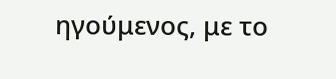ηγούμενος, με το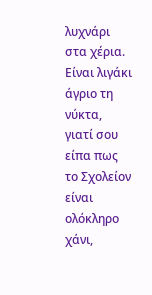λυχνάρι στα χέρια. Είναι λιγάκι άγριο τη νύκτα, γιατί σου είπα πως το Σχολείον είναι ολόκληρο χάνι,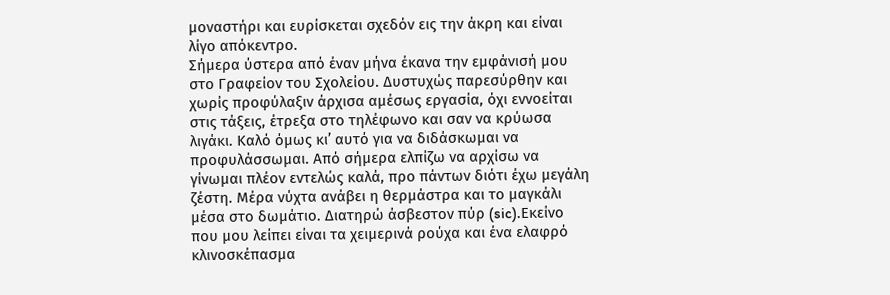μοναστήρι και ευρίσκεται σχεδόν εις την άκρη και είναι λίγο απόκεντρο.
Σήμερα ύστερα από έναν μήνα έκανα την εμφάνισή μου στο Γραφείον του Σχολείου. Δυστυχώς παρεσύρθην και χωρίς προφύλαξιν άρχισα αμέσως εργασία, όχι εννοείται στις τάξεις, έτρεξα στο τηλέφωνο και σαν να κρύωσα λιγάκι. Καλό όμως κι’ αυτό για να διδάσκωμαι να προφυλάσσωμαι. Από σήμερα ελπίζω να αρχίσω να γίνωμαι πλέον εντελώς καλά, προ πάντων διότι έχω μεγάλη ζέστη. Μέρα νύχτα ανάβει η θερμάστρα και το μαγκάλι μέσα στο δωμάτιο. Διατηρώ άσβεστον πύρ (sic).Εκείνο που μου λείπει είναι τα χειμερινά ρούχα και ένα ελαφρό κλινοσκέπασμα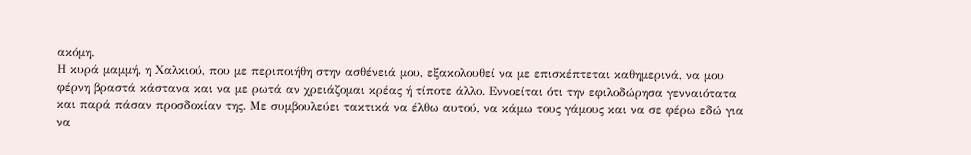ακόμη.
Η κυρά μαμμή, η Χαλκιού, που με περιποιήθη στην ασθένειά μου, εξακολουθεί να με επισκέπτεται καθημερινά, να μου φέρνη βραστά κάστανα και να με ρωτά αν χρειάζομαι κρέας ή τίποτε άλλο. Εννοείται ότι την εφιλοδώρησα γενναιότατα και παρά πάσαν προσδοκίαν της. Με συμβουλεύει τακτικά να έλθω αυτού, να κάμω τους γάμους και να σε φέρω εδώ για να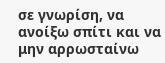σε γνωρίση, να ανοίξω σπίτι και να μην αρρωσταίνω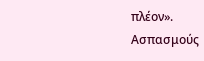πλέον».
Ασπασμούς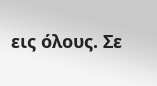εις όλους. Σε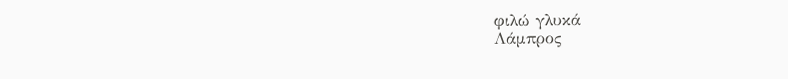φιλώ γλυκά
Λάμπρος